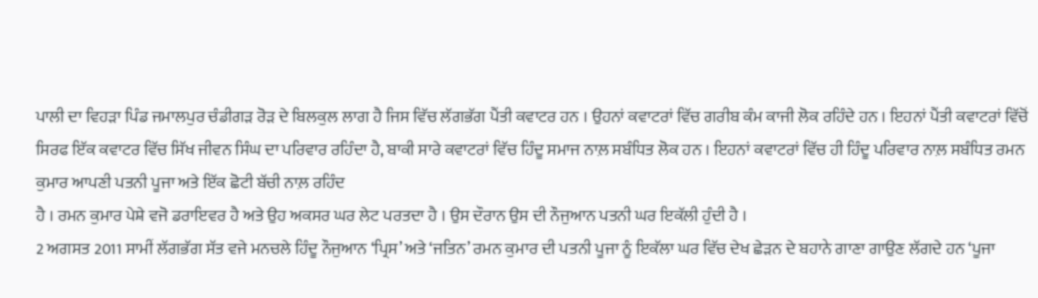ਪਾਲੀ ਦਾ ਵਿਹੜਾ ਪਿੰਡ ਜਮਾਲਪੁਰ ਚੰਡੀਗੜ ਰੋੜ ਦੇ ਬਿਲਕੁਲ ਲਾਗ ਹੈ ਜਿਸ ਵਿੱਚ ਲੱਗਭੱਗ ਪੈਂਤੀ ਕਵਾਟਰ ਹਨ । ਉਹਨਾਂ ਕਵਾਟਰਾਂ ਵਿੱਚ ਗਰੀਬ ਕੰਮ ਕਾਜੀ ਲੋਕ ਰਹਿੰਦੇ ਹਨ । ਇਹਨਾਂ ਪੈਂਤੀ ਕਵਾਟਰਾਂ ਵਿੱਚੋਂ ਸਿਰਫ ਇੱਕ ਕਵਾਟਰ ਵਿੱਚ ਸਿੱਖ ਜੀਵਨ ਸਿੰਘ ਦਾ ਪਰਿਵਾਰ ਰਹਿੰਦਾ ਹੈ, ਬਾਕੀ ਸਾਰੇ ਕਵਾਟਰਾਂ ਵਿੱਚ ਹਿੰਦੂ ਸਮਾਜ ਨਾਲ਼ ਸਬੰਧਿਤ ਲੋਕ ਹਨ । ਇਹਨਾਂ ਕਵਾਟਰਾਂ ਵਿੱਚ ਹੀ ਹਿੰਦੂ ਪਰਿਵਾਰ ਨਾਲ਼ ਸਬੰਧਿਤ ਰਮਨ ਕੁਮਾਰ ਆਪਣੀ ਪਤਨੀ ਪੂਜਾ ਅਤੇ ਇੱਕ ਛੋਟੀ ਬੱਚੀ ਨਾਲ਼ ਰਹਿੰਦ
ਹੈ । ਰਮਨ ਕੁਮਾਰ ਪੇਸ਼ੇ ਵਜੋ ਡਰਾਇਵਰ ਹੈ ਅਤੇ ਉਹ ਅਕਸਰ ਘਰ ਲੇਟ ਪਰਤਦਾ ਹੈ । ਉਸ ਦੌਰਾਨ ਉਸ ਦੀ ਨੌਜੁਆਨ ਪਤਨੀ ਘਰ ਇਕੱਲੀ ਹੁੰਦੀ ਹੈ ।
2 ਅਗਸਤ 2011 ਸਾਮੀਂ ਲੱਗਭੱਗ ਸੱਤ ਵਜੇ ਮਨਚਲੇ ਹਿੰਦੂ ਨੌਜੁਆਨ ‘ਪ੍ਰਿਸ’ ਅਤੇ ‘ਜਤਿਨ’ ਰਮਨ ਕੁਮਾਰ ਦੀ ਪਤਨੀ ਪੂਜਾ ਨੂੰ ਇਕੱਲਾ ਘਰ ਵਿੱਚ ਦੇਖ ਛੇੜਨ ਦੇ ਬਹਾਨੇ ਗਾਣਾ ਗਾਉਣ ਲੱਗਦੇ ਹਨ ‘ਪੂਜਾ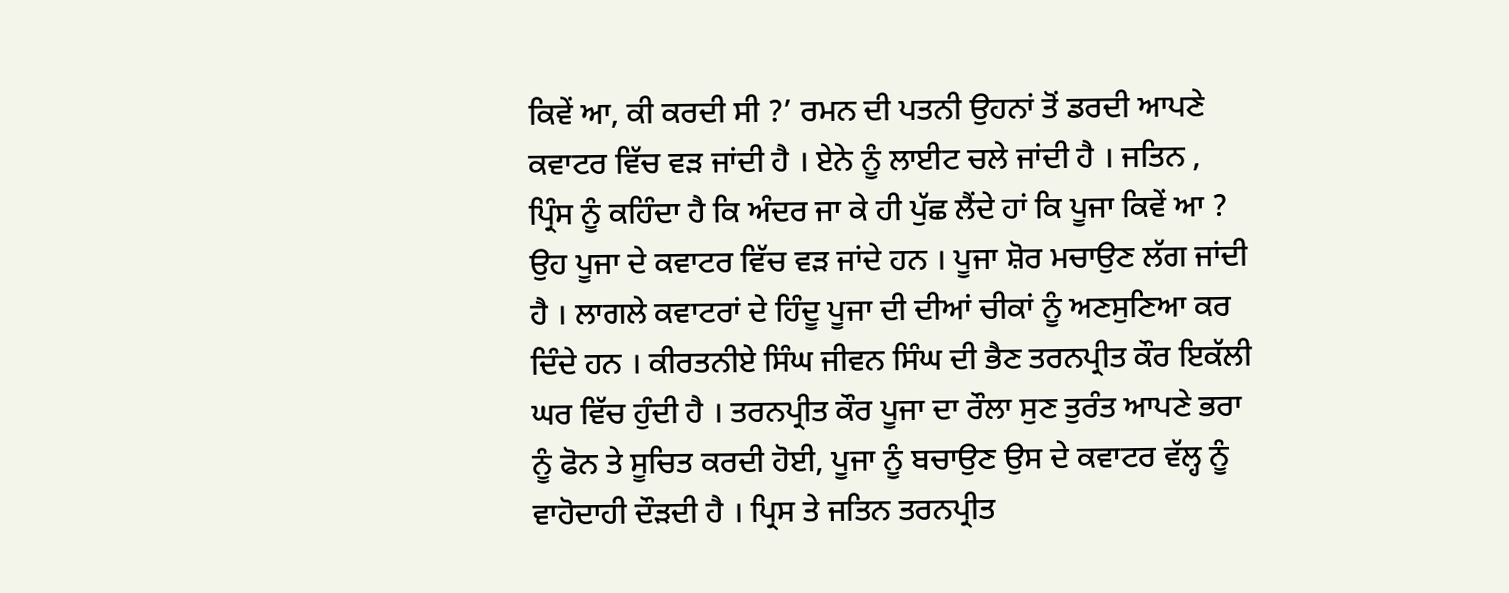ਕਿਵੇਂ ਆ, ਕੀ ਕਰਦੀ ਸੀ ?’ ਰਮਨ ਦੀ ਪਤਨੀ ਉਹਨਾਂ ਤੋਂ ਡਰਦੀ ਆਪਣੇ ਕਵਾਟਰ ਵਿੱਚ ਵੜ ਜਾਂਦੀ ਹੈ । ਏਨੇ ਨੂੰ ਲਾਈਟ ਚਲੇ ਜਾਂਦੀ ਹੈ । ਜਤਿਨ , ਪ੍ਰਿੰਸ ਨੂੰ ਕਹਿੰਦਾ ਹੈ ਕਿ ਅੰਦਰ ਜਾ ਕੇ ਹੀ ਪੁੱਛ ਲੈਂਦੇ ਹਾਂ ਕਿ ਪੂਜਾ ਕਿਵੇਂ ਆ ? ਉਹ ਪੂਜਾ ਦੇ ਕਵਾਟਰ ਵਿੱਚ ਵੜ ਜਾਂਦੇ ਹਨ । ਪੂਜਾ ਸ਼ੋਰ ਮਚਾਉਣ ਲੱਗ ਜਾਂਦੀ ਹੈ । ਲਾਗਲੇ ਕਵਾਟਰਾਂ ਦੇ ਹਿੰਦੂ ਪੂਜਾ ਦੀ ਦੀਆਂ ਚੀਕਾਂ ਨੂੰ ਅਣਸੁਣਿਆ ਕਰ ਦਿੰਦੇ ਹਨ । ਕੀਰਤਨੀਏ ਸਿੰਘ ਜੀਵਨ ਸਿੰਘ ਦੀ ਭੈਣ ਤਰਨਪ੍ਰੀਤ ਕੌਰ ਇਕੱਲੀ ਘਰ ਵਿੱਚ ਹੁੰਦੀ ਹੈ । ਤਰਨਪ੍ਰੀਤ ਕੌਰ ਪੂਜਾ ਦਾ ਰੌਲਾ ਸੁਣ ਤੁਰੰਤ ਆਪਣੇ ਭਰਾ ਨੂੰ ਫੋਨ ਤੇ ਸੂਚਿਤ ਕਰਦੀ ਹੋਈ, ਪੂਜਾ ਨੂੰ ਬਚਾਉਣ ਉਸ ਦੇ ਕਵਾਟਰ ਵੱਲ੍ਹ ਨੂੰ ਵਾਹੋਦਾਹੀ ਦੌੜਦੀ ਹੈ । ਪ੍ਰਿਸ ਤੇ ਜਤਿਨ ਤਰਨਪ੍ਰੀਤ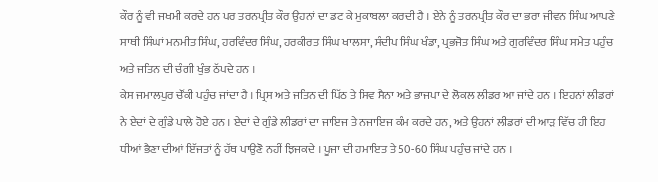ਕੌਰ ਨੂੰ ਵੀ ਜਖਮੀ ਕਰਦੇ ਹਨ ਪਰ ਤਰਨਪ੍ਰੀਤ ਕੌਰ ਉਹਨਾਂ ਦਾ ਡਟ ਕੇ ਮੁਕਾਬਲਾ ਕਰਦੀ ਹੈ । ਏਨੇ ਨੂੰ ਤਰਨਪ੍ਰੀਤ ਕੌਰ ਦਾ ਭਰਾ ਜੀਵਨ ਸਿੰਘ ਆਪਣੇ ਸਾਥੀ ਸਿੰਘਾਂ ਮਨਮੀਤ ਸਿੰਘ, ਹਰਵਿੰਦਰ ਸਿੰਘ, ਹਰਕੀਰਤ ਸਿੰਘ ਖਾਲਸਾ, ਸੰਦੀਪ ਸਿੰਘ ਖੰਡਾ, ਪ੍ਰਭਜੋਤ ਸਿੰਘ ਅਤੇ ਗੁਰਵਿੰਦਰ ਸਿੰਘ ਸਮੇਤ ਪਹੁੰਚ ਅਤੇ ਜਤਿਨ ਦੀ ਚੰਗੀ ਖੁੰਭ ਠੱਪਦੇ ਹਨ ।
ਕੇਸ ਜਮਾਲਪੁਰ ਚੌਂਕੀ ਪਹੁੰਚ ਜਾਂਦਾ ਹੈ । ਪ੍ਰਿਸ ਅਤੇ ਜਤਿਨ ਦੀ ਪਿੱਠ ਤੇ ਸਿਵ ਸੈਨਾ ਅਤੇ ਭਾਜਪਾ ਦੇ ਲੋਕਲ ਲੀਡਰ ਆ ਜਾਂਦੇ ਹਨ । ਇਹਨਾਂ ਲੀਡਰਾਂ ਨੇ ਏਦਾਂ ਦੇ ਗੁੰਡੇ ਪਾਲੇ ਹੋਏ ਹਨ । ਏਦਾਂ ਦੇ ਗੁੰਡੇ ਲੀਡਰਾਂ ਦਾ ਜਾਇਜ ਤੇ ਨਜਾਇਜ ਕੰਮ ਕਰਦੇ ਹਨ, ਅਤੇ ਉਹਨਾਂ ਲੀਡਰਾਂ ਦੀ ਆੜ ਵਿੱਚ ਹੀ ਇਹ ਧੀਆਂ ਭੈਣਾ ਦੀਆਂ ਇੱਜਤਾਂ ਨੂੰ ਹੱਥ ਪਾਉਣੋ ਨਹੀਂ ਝਿਜਕਦੇ । ਪੂਜਾ ਦੀ ਹਮਾਇਤ ਤੇ 50-60 ਸਿੰਘ ਪਹੁੰਚ ਜਾਂਦੇ ਹਨ ।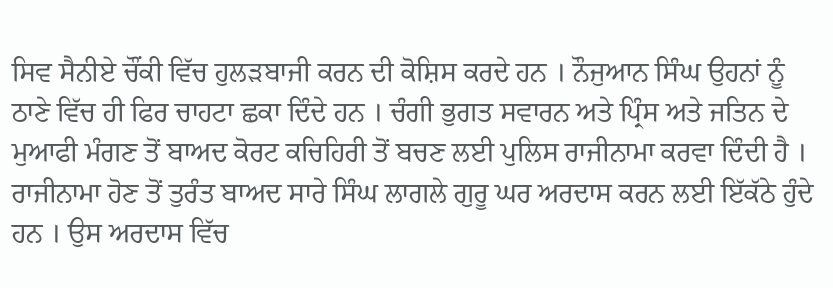ਸਿਵ ਸੈਨੀਏ ਚੌਂਕੀ ਵਿੱਚ ਹੁਲੜਬਾਜੀ ਕਰਨ ਦੀ ਕੋਸ਼ਿਸ ਕਰਦੇ ਹਨ । ਨੌਜੁਆਨ ਸਿੰਘ ਉਹਨਾਂ ਨੂੰ ਠਾਣੇ ਵਿੱਚ ਹੀ ਫਿਰ ਚਾਹਟਾ ਛਕਾ ਦਿੰਦੇ ਹਨ । ਚੰਗੀ ਭੁਗਤ ਸਵਾਰਨ ਅਤੇ ਪ੍ਰਿੰਸ ਅਤੇ ਜਤਿਨ ਦੇ ਮੁਆਫੀ ਮੰਗਣ ਤੋਂ ਬਾਅਦ ਕੋਰਟ ਕਚਿਹਿਰੀ ਤੋਂ ਬਚਣ ਲਈ ਪੁਲਿਸ ਰਾਜੀਨਾਮਾ ਕਰਵਾ ਦਿੰਦੀ ਹੈ ।
ਰਾਜੀਨਾਮਾ ਹੋਣ ਤੋਂ ਤੁਰੰਤ ਬਾਅਦ ਸਾਰੇ ਸਿੰਘ ਲਾਗਲੇ ਗੁਰੂ ਘਰ ਅਰਦਾਸ ਕਰਨ ਲਈ ਇੱਕੱਠੇ ਹੁੰਦੇ ਹਨ । ਉਸ ਅਰਦਾਸ ਵਿੱਚ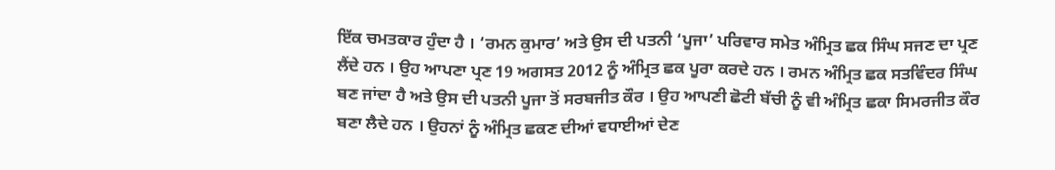ਇੱਕ ਚਮਤਕਾਰ ਹੁੰਦਾ ਹੈ । ‘ਰਮਨ ਕੁਮਾਰ’ ਅਤੇ ਉਸ ਦੀ ਪਤਨੀ ‘ਪੂਜਾ’ ਪਰਿਵਾਰ ਸਮੇਤ ਅੰਮ੍ਰਿਤ ਛਕ ਸਿੰਘ ਸਜਣ ਦਾ ਪ੍ਰਣ ਲੈਂਦੇ ਹਨ । ਉਹ ਆਪਣਾ ਪ੍ਰਣ 19 ਅਗਸਤ 2012 ਨੂੰ ਅੰਮ੍ਰਿਤ ਛਕ ਪੂਰਾ ਕਰਦੇ ਹਨ । ਰਮਨ ਅੰਮ੍ਰਿਤ ਛਕ ਸਤਵਿੰਦਰ ਸਿੰਘ ਬਣ ਜਾਂਦਾ ਹੈ ਅਤੇ ਉਸ ਦੀ ਪਤਨੀ ਪੂਜਾ ਤੋਂ ਸਰਬਜੀਤ ਕੌਰ । ਉਹ ਆਪਣੀ ਛੋਟੀ ਬੱਚੀ ਨੂੰ ਵੀ ਅੰਮ੍ਰਿਤ ਛਕਾ ਸਿਮਰਜੀਤ ਕੌਰ ਬਣਾ ਲੈਦੇ ਹਨ । ਉਹਨਾਂ ਨੂੰ ਅੰਮ੍ਰਿਤ ਛਕਣ ਦੀਆਂ ਵਧਾਈਆਂ ਦੇਣ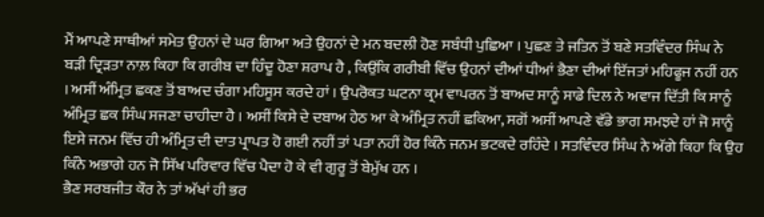ਮੈਂ ਆਪਣੇ ਸਾਥੀਆਂ ਸਮੇਤ ਉਹਨਾਂ ਦੇ ਘਰ ਗਿਆ ਅਤੇ ਉਹਨਾਂ ਦੇ ਮਨ ਬਦਲੀ ਹੋਣ ਸਬੰਧੀ ਪੁਛਿਆ । ਪੁਛਣ ਤੇ ਜਤਿਨ ਤੋਂ ਬਣੇ ਸਤਵਿੰਦਰ ਸਿੰਘ ਨੇ ਬੜੀ ਦ੍ਰਿੜਤਾ ਨਾਲ਼ ਕਿਹਾ ਕਿ ਗਰੀਬ ਦਾ ਹਿੰਦੂ ਹੋਣਾ ਸ਼ਰਾਪ ਹੈ , ਕਿਉਂਕਿ ਗਰੀਬੀ ਵਿੱਚ ਉਹਨਾਂ ਦੀਆਂ ਧੀਆਂ ਭੈਣਾ ਦੀਆਂ ਇੱਜਤਾਂ ਮਹਿਫੂਜ ਨਹੀਂ ਹਨ । ਅਸੀਂ ਅੰਮ੍ਰਿਤ ਛਕਣ ਤੋਂ ਬਾਅਦ ਚੰਗਾ ਮਹਿਸੂਸ ਕਰਦੇ ਹਾਂ । ਉਪਰੋਕਤ ਘਟਨਾ ਕ੍ਰਮ ਵਾਪਰਨ ਤੋਂ ਬਾਅਦ ਸਾਨੂੰ ਸਾਡੇ ਦਿਲ ਨੇ ਅਵਾਜ ਦਿੱਤੀ ਕਿ ਸਾਨੂੰ ਅੰਮ੍ਰਿਤ ਛਕ ਸਿੰਘ ਸਜਣਾ ਚਾਹੀਦਾ ਹੈ । ਅਸੀਂ ਕਿਸੇ ਦੇ ਦਬਾਅ ਹੇਠ ਆ ਕੇ ਅੰਮ੍ਰਿਤ ਨਹੀਂ ਛਕਿਆ, ਸਗੋਂ ਅਸੀਂ ਆਪਣੇ ਵੱਡੇ ਭਾਗ ਸਮਝਦੇ ਹਾਂ ਜੋ ਸਾਨੂੰ ਇਸੇ ਜਨਮ ਵਿੱਚ ਹੀ ਅੰਮ੍ਰਿਤ ਦੀ ਦਾਤ ਪ੍ਰਾਪਤ ਹੋ ਗਈ ਨਹੀਂ ਤਾਂ ਪਤਾ ਨਹੀਂ ਹੋਰ ਕਿੰਨੇ ਜਨਮ ਭਟਕਦੇ ਰਹਿੰਦੇ । ਸਤਵਿੰਦਰ ਸਿੰਘ ਨੇ ਅੱਗੇ ਕਿਹਾ ਕਿ ਉਹ ਕਿੰਨੇ ਅਭਾਗੇ ਹਨ ਜੋ ਸਿੱਖ ਪਰਿਵਾਰ ਵਿੱਚ ਪੈਦਾ ਹੋ ਕੇ ਵੀ ਗੁਰੂ ਤੋਂ ਬੇਮੁੱਖ ਹਨ ।
ਭੈਣ ਸਰਬਜੀਤ ਕੌਰ ਨੇ ਤਾਂ ਅੱਖਾਂ ਹੀ ਭਰ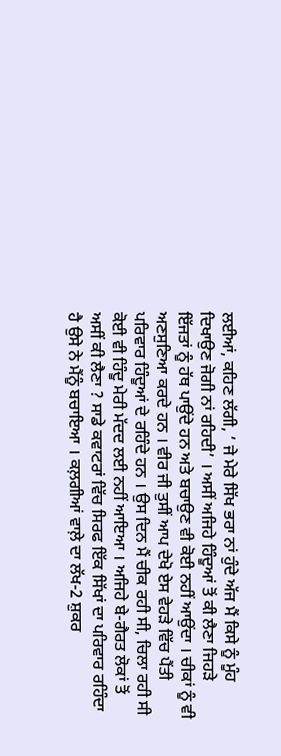ਲਈਆਂ, ਕਹਿਣ ਲੱਗੀ, ‘ ਜੇ ਮੇਰੇ ਸਿੱਖ ਭਰਾ ਨਾਂ ਹੁੰਦੇ ਅੱਜ ਮੈਂ ਕਿਸੇ ਨੂੰ ਮੂੰਹ ਦਿਖਾਉਣ ਜੋਗੀ ਨਾਂ ਰਹਿਦੀ’ । ਅਸੀਂ ਅਜਿਹੇ ਹਿੰਦੂਆਂ ਤੋਂ ਕੀ ਲੈਣਾ ਜਿਹੜੇ ਇੱਜਤਾਂ ਨੂੰ ਹੱਥ ਪਾਉਂਦੇ ਹਨ ਅਤੇ ਬਚਾਉਣ ਵੀ ਕੋਈ ਨਹੀਂ ਆਉਂਦਾ । ਚੀਕਾਂ ਨੂੰ ਵੀ ਅਣਸੁਣਿਆ ਕਰਦੇ ਹਨ । ਵੀਰ ਜੀ ਤੁਸੀਂ ਆਪ ਦੇਖੋ ਏਸ ਵੇਹੜੇ ਵਿੱਚ ਪੈਂਤੀ ਪਰਿਵਾਰ ਹਿੰਦੂਆਂ ਦੇ ਰਹਿੰਦੇ ਹਨ । ਉਸ ਦਿਨ ਮੈਂ ਚੀਕ ਰਹੀ ਸੀ, ਚਿਲਾ ਰਹੀ ਸੀ ਕੋਈ ਵੀ ਹਿੰਦੂ ਮੇਰੀ ਮੱਦਦ ਲਈ ਨਹੀਂ ਆਇਆ । ਅਜਿਹੇ ਬੇ-ਗੈਰਤ ਲੋਕਾਂ ਤੋਂ ਅਸੀਂ ਕੀ ਲੈਣਾ ? ਸਾਡੇ ਕਵਾਟਰਾਂ ਵਿੱਚ ਸਿਰਫ ਇੱਕ ਸਿੱਖਾਂ ਦਾ ਪਰਿਵਾਰ ਰਹਿੰਦਾ ਹੈ ਉਸੇ ਨੇ ਮੈਂਨੂੰ ਬਚਾਇਆ । ਕਲ਼ਗੀਆਂ ਵਾਲ਼ੇ ਦਾ ਲੱਖ-2 ਸ਼ੁਕਰ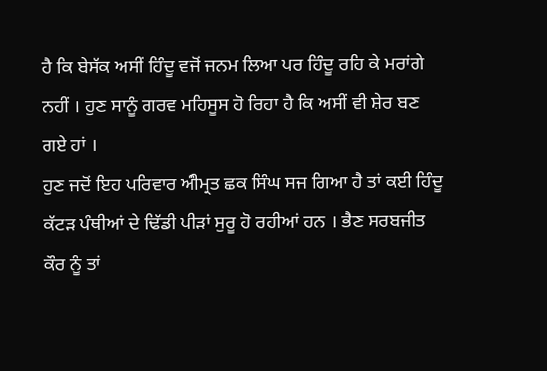ਹੈ ਕਿ ਬੇਸੱਕ ਅਸੀਂ ਹਿੰਦੂ ਵਜੋਂ ਜਨਮ ਲਿਆ ਪਰ ਹਿੰਦੂ ਰਹਿ ਕੇ ਮਰਾਂਗੇ ਨਹੀਂ । ਹੁਣ ਸਾਨੂੰ ਗਰਵ ਮਹਿਸੂਸ ਹੋ ਰਿਹਾ ਹੈ ਕਿ ਅਸੀਂ ਵੀ ਸ਼ੇਰ ਬਣ ਗਏ ਹਾਂ ।
ਹੁਣ ਜਦੋਂ ਇਹ ਪਰਿਵਾਰ ਅੰੀਮ੍ਰਤ ਛਕ ਸਿੰਘ ਸਜ ਗਿਆ ਹੈ ਤਾਂ ਕਈ ਹਿੰਦੂ ਕੱਟੜ ਪੰਥੀਆਂ ਦੇ ਢਿੱਡੀ ਪੀੜਾਂ ਸੁਰੂ ਹੋ ਰਹੀਆਂ ਹਨ । ਭੈਣ ਸਰਬਜੀਤ ਕੌਰ ਨੂੰ ਤਾਂ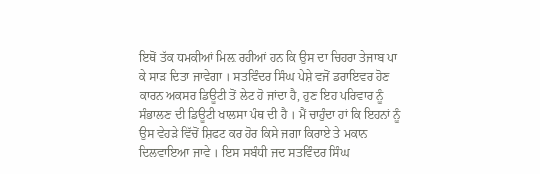ਇਥੋਂ ਤੱਕ ਧਮਕੀਆਂ ਮਿਲ਼ ਰਹੀਆਂ ਹਨ ਕਿ ਉਸ ਦਾ ਚਿਹਰਾ ਤੇਜਾਬ ਪਾ ਕੇ ਸਾੜ ਦਿਤਾ ਜਾਵੇਗਾ । ਸਤਵਿੰਦਰ ਸਿੰਘ ਪੇਸ਼ੇ ਵਜੋਂ ਡਰਾਇਵਰ ਹੋਣ ਕਾਰਨ ਅਕਸਰ ਡਿਊਟੀ ਤੋਂ ਲੇਟ ਹੋ ਜਾਂਦਾ ਹੈ, ਹੁਣ ਇਹ ਪਰਿਵਾਰ ਨੂੰ ਸੰਭਾਲਣ ਦੀ ਡਿਊਟੀ ਖਾਲਸਾ ਪੰਥ ਦੀ ਹੈ । ਮੈਂ ਚਾਹੁੰਦਾ ਹਾਂ ਕਿ ਇਹਨਾਂ ਨੂੰ ਉਸ ਵੇਹੜੇ ਵਿੱਚੋਂ ਸ਼ਿਫਟ ਕਰ ਹੋਰ ਕਿਸੇ ਜਗਾ ਕਿਰਾਏ ਤੇ ਮਕਾਨ ਦਿਲਵਾਇਆ ਜਾਵੇ । ਇਸ ਸਬੰਧੀ ਜਦ ਸਤਵਿੰਦਰ ਸਿੰਘ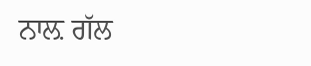ਨਾਲ਼ ਗੱਲ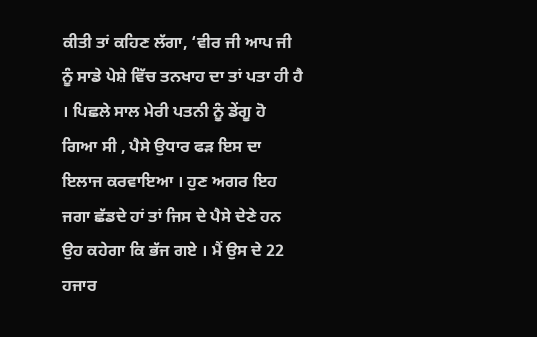ਕੀਤੀ ਤਾਂ ਕਹਿਣ ਲੱਗਾ, ‘ਵੀਰ ਜੀ ਆਪ ਜੀ ਨੂੰ ਸਾਡੇ ਪੇਸ਼ੇ ਵਿੱਚ ਤਨਖਾਹ ਦਾ ਤਾਂ ਪਤਾ ਹੀ ਹੈ । ਪਿਛਲੇ ਸਾਲ ਮੇਰੀ ਪਤਨੀ ਨੂੰ ਡੇਂਗੂ ਹੋ ਗਿਆ ਸੀ , ਪੈਸੇ ਉਧਾਰ ਫੜ ਇਸ ਦਾ ਇਲਾਜ ਕਰਵਾਇਆ । ਹੁਣ ਅਗਰ ਇਹ ਜਗਾ ਛੱਡਦੇ ਹਾਂ ਤਾਂ ਜਿਸ ਦੇ ਪੈਸੇ ਦੇਣੇ ਹਨ ਉਹ ਕਹੇਗਾ ਕਿ ਭੱਜ ਗਏ । ਮੈਂ ਉਸ ਦੇ 22 ਹਜਾਰ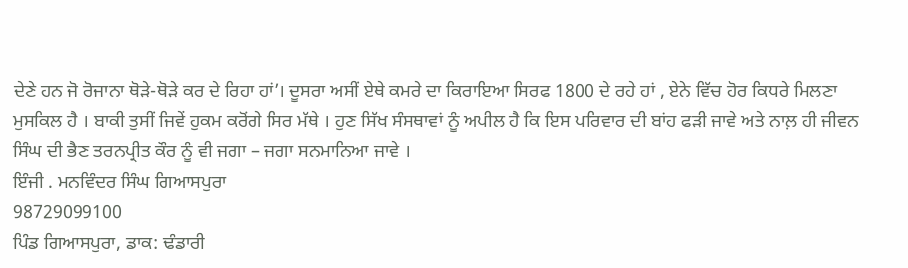ਦੇਣੇ ਹਨ ਜੋ ਰੋਜਾਨਾ ਥੋੜੇ-ਥੋੜੇ ਕਰ ਦੇ ਰਿਹਾ ਹਾਂ’। ਦੂਸਰਾ ਅਸੀਂ ਏਥੇ ਕਮਰੇ ਦਾ ਕਿਰਾਇਆ ਸਿਰਫ 1800 ਦੇ ਰਹੇ ਹਾਂ , ਏਨੇ ਵਿੱਚ ਹੋਰ ਕਿਧਰੇ ਮਿਲਣਾ ਮੁਸਕਿਲ ਹੈ । ਬਾਕੀ ਤੁਸੀਂ ਜਿਵੇਂ ਹੁਕਮ ਕਰੋਂਗੇ ਸਿਰ ਮੱਥੇ । ਹੁਣ ਸਿੱਖ ਸੰਸਥਾਵਾਂ ਨੂੰ ਅਪੀਲ ਹੈ ਕਿ ਇਸ ਪਰਿਵਾਰ ਦੀ ਬਾਂਹ ਫੜੀ ਜਾਵੇ ਅਤੇ ਨਾਲ਼ ਹੀ ਜੀਵਨ ਸਿੰਘ ਦੀ ਭੈਣ ਤਰਨਪ੍ਰੀਤ ਕੌਰ ਨੂੰ ਵੀ ਜਗਾ – ਜਗਾ ਸਨਮਾਨਿਆ ਜਾਵੇ ।
ਇੰਜੀ . ਮਨਵਿੰਦਰ ਸਿੰਘ ਗਿਆਸਪੁਰਾ
98729099100
ਪਿੰਡ ਗਿਆਸਪੁਰਾ, ਡਾਕ: ਢੰਡਾਰੀ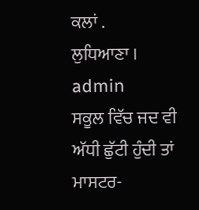ਕਲਾਂ .
ਲੁਧਿਆਣਾ ।
admin
ਸਕੂਲ ਵਿੱਚ ਜਦ ਵੀ ਅੱਧੀ ਛੁੱਟੀ ਹੁੰਦੀ ਤਾਂ ਮਾਸਟਰ-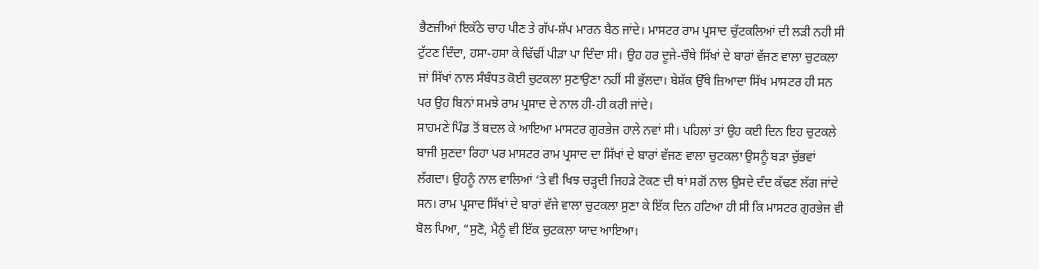ਭੈਣਜੀਆਂ ਇਕੱਠੇ ਚਾਹ ਪੀਣ ਤੇ ਗੱਪ-ਸ਼ੱਪ ਮਾਰਨ ਬੈਠ ਜਾਂਦੇ। ਮਾਸਟਰ ਰਾਮ ਪ੍ਰਸਾਦ ਚੁੱਟਕਲਿਆਂ ਦੀ ਲੜੀ ਨਹੀ ਸੀ ਟੁੱਟਣ ਦਿੰਦਾ, ਹਸਾ-ਹਸਾ ਕੇ ਢਿੱਢੀਂ ਪੀੜਾ ਪਾ ਦਿੰਦਾ ਸੀ। ਉਹ ਹਰ ਦੂਜੇ-ਚੌਥੇ ਸਿੱਖਾਂ ਦੇ ਬਾਰਾਂ ਵੱਜਣ ਵਾਲਾ ਚੁਟਕਲਾ ਜਾਂ ਸਿੱਖਾਂ ਨਾਲ ਸੰਬੰਧਤ ਕੋਈ ਚੁਟਕਲਾ ਸੁਣਾਉਣਾ ਨਹੀਂ ਸੀ ਭੁੱਲਦਾ। ਬੇਸ਼ੱਕ ਉੱਥੇ ਜ਼ਿਆਦਾ ਸਿੱਖ ਮਾਸਟਰ ਹੀ ਸਨ ਪਰ ਉਹ ਬਿਨਾਂ ਸਮਝੇ ਰਾਮ ਪ੍ਰਸਾਦ ਦੇ ਨਾਲ ਹੀ-ਹੀ ਕਰੀ ਜਾਂਦੇ।
ਸਾਹਮਣੇ ਪਿੰਡ ਤੋਂ ਬਦਲ ਕੇ ਆਇਆ ਮਾਸਟਰ ਗੁਰਭੇਜ ਹਾਲੇ ਨਵਾਂ ਸੀ। ਪਹਿਲਾਂ ਤਾਂ ਉਹ ਕਈ ਦਿਨ ਇਹ ਚੁਟਕਲੇ ਬਾਜੀ ਸੁਣਦਾ ਰਿਹਾ ਪਰ ਮਾਸਟਰ ਰਾਮ ਪ੍ਰਸਾਦ ਦਾ ਸਿੱਖਾਂ ਦੇ ਬਾਰਾਂ ਵੱਜਣ ਵਾਲਾ ਚੁਟਕਲਾ ਉਸਨੂੰ ਬੜਾ ਚੁੱਭਵਾਂ ਲੱਗਦਾ। ਉਹਨੂੰ ਨਾਲ ਵਾਲਿਆਂ ‘ਤੇ ਵੀ ਖਿਝ ਚੜ੍ਹਦੀ ਜਿਹੜੇ ਟੋਕਣ ਦੀ ਥਾਂ ਸਗੋਂ ਨਾਲ ਉਸਦੇ ਦੰਦ ਕੱਢਣ ਲੱਗ ਜਾਂਦੇ ਸਨ। ਰਾਮ ਪ੍ਰਸਾਦ ਸਿੱਖਾਂ ਦੇ ਬਾਰਾਂ ਵੱਜੇ ਵਾਲਾ ਚੁਟਕਲਾ ਸੁਣਾ ਕੇ ਇੱਕ ਦਿਨ ਹਟਿਆ ਹੀ ਸੀ ਕਿ ਮਾਸਟਰ ਗੁਰਭੇਜ ਵੀ ਬੋਲ ਪਿਆ, “ਸੁਣੋ, ਮੈਨੂੰ ਵੀ ਇੱਕ ਚੁਟਕਲਾ ਯਾਦ ਆਇਆ।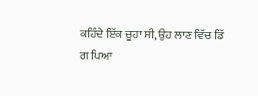ਕਹਿੰਦੇ ਇੱਕ ਚੂਹਾ ਸੀ, ਉਹ ਲਾਣ ਵਿੱਚ ਡਿੱ
ਗ ਪਿਆ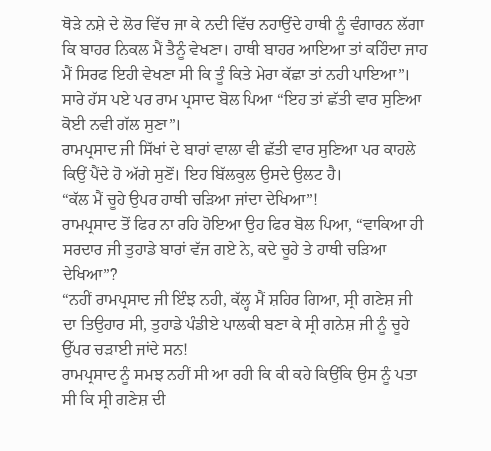ਥੋੜੇ ਨਸ਼ੇ ਦੇ ਲੋਰ ਵਿੱਚ ਜਾ ਕੇ ਨਦੀ ਵਿੱਚ ਨਹਾਉਂਦੇ ਹਾਥੀ ਨੂੰ ਵੰਗਾਰਨ ਲੱਗਾ ਕਿ ਬਾਹਰ ਨਿਕਲ ਮੈਂ ਤੈਨੂੰ ਵੇਖਣਾ। ਹਾਥੀ ਬਾਹਰ ਆਇਆ ਤਾਂ ਕਹਿੰਦਾ ਜਾਹ ਮੈਂ ਸਿਰਫ ਇਹੀ ਵੇਖਣਾ ਸੀ ਕਿ ਤੂੰ ਕਿਤੇ ਮੇਰਾ ਕੱਛਾ ਤਾਂ ਨਹੀ ਪਾਇਆ”।
ਸਾਰੇ ਹੱਸ ਪਏ ਪਰ ਰਾਮ ਪ੍ਰਸਾਦ ਬੋਲ ਪਿਆ “ਇਹ ਤਾਂ ਛੱਤੀ ਵਾਰ ਸੁਣਿਆ ਕੋਈ ਨਵੀ ਗੱਲ ਸੁਣਾ”।
ਰਾਮਪ੍ਰਸਾਦ ਜੀ ਸਿੱਖਾਂ ਦੇ ਬਾਰਾਂ ਵਾਲਾ ਵੀ ਛੱਤੀ ਵਾਰ ਸੁਣਿਆ ਪਰ ਕਾਹਲੇ ਕਿਉਂ ਪੈਂਦੇ ਹੋ ਅੱਗੇ ਸੁਣੋਂ। ਇਹ ਬਿੱਲਕੁਲ ਉਸਦੇ ਉਲਟ ਹੈ।
“ਕੱਲ ਮੈਂ ਚੂਹੇ ਉਪਰ ਹਾਥੀ ਚੜਿਆ ਜਾਂਦਾ ਦੇਖਿਆ”!
ਰਾਮਪ੍ਰਸਾਦ ਤੋਂ ਫਿਰ ਨਾ ਰਹਿ ਹੋਇਆ ਉਹ ਫਿਰ ਬੋਲ ਪਿਆ, “ਵਾਕਿਆ ਹੀ ਸਰਦਾਰ ਜੀ ਤੁਹਾਡੇ ਬਾਰਾਂ ਵੱਜ ਗਏ ਨੇ, ਕਦੇ ਚੂਹੇ ਤੇ ਹਾਥੀ ਚੜਿਆ ਦੇਖਿਆ”?
“ਨਹੀਂ ਰਾਮਪ੍ਰਸਾਦ ਜੀ ਇੰਝ ਨਹੀ, ਕੱਲ੍ਹ ਮੈਂ ਸ਼ਹਿਰ ਗਿਆ, ਸ੍ਰੀ ਗਣੇਸ਼ ਜੀ ਦਾ ਤਿਉਹਾਰ ਸੀ, ਤੁਹਾਡੇ ਪੰਡੀਏ ਪਾਲਕੀ ਬਣਾ ਕੇ ਸ੍ਰੀ ਗਨੇਸ਼ ਜੀ ਨੂੰ ਚੂਹੇ ਉੱਪਰ ਚੜਾਈ ਜਾਂਦੇ ਸਨ!
ਰਾਮਪ੍ਰਸਾਦ ਨੂੰ ਸਮਝ ਨਹੀਂ ਸੀ ਆ ਰਹੀ ਕਿ ਕੀ ਕਹੇ ਕਿਉਂਕਿ ਉਸ ਨੂੰ ਪਤਾ ਸੀ ਕਿ ਸ੍ਰੀ ਗਣੇਸ਼ ਦੀ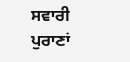ਸਵਾਰੀ ਪੁਰਾਣਾਂ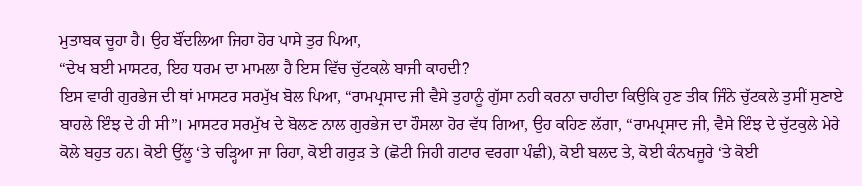ਮੁਤਾਬਕ ਚੂਹਾ ਹੈ। ਉਹ ਬੌਂਦਲਿਆ ਜਿਹਾ ਹੋਰ ਪਾਸੇ ਤੁਰ ਪਿਆ,
“ਦੇਖ ਬਈ ਮਾਸਟਰ, ਇਹ ਧਰਮ ਦਾ ਮਾਮਲਾ ਹੈ ਇਸ ਵਿੱਚ ਚੁੱਟਕਲੇ ਬਾਜੀ ਕਾਹਦੀ?
ਇਸ ਵਾਰੀ ਗੁਰਭੇਜ ਦੀ ਥਾਂ ਮਾਸਟਰ ਸਰਮੁੱਖ ਬੋਲ ਪਿਆ, “ਰਾਮਪ੍ਰਸਾਦ ਜੀ ਵੈਸੇ ਤੁਹਾਨੂੰ ਗੁੱਸਾ ਨਹੀ ਕਰਨਾ ਚਾਹੀਦਾ ਕਿਉਕਿ ਹੁਣ ਤੀਕ ਜਿੰਨੇ ਚੁੱਟਕਲੇ ਤੁਸੀਂ ਸੁਣਾਏ ਬਾਹਲੇ ਇੰਝ ਦੇ ਹੀ ਸੀ”। ਮਾਸਟਰ ਸਰਮੁੱਖ ਦੇ ਬੋਲਣ ਨਾਲ ਗੁਰਭੇਜ ਦਾ ਹੌਸਲਾ ਹੋਰ ਵੱਧ ਗਿਆ, ਉਹ ਕਹਿਣ ਲੱਗਾ, “ਰਾਮਪ੍ਰਸਾਦ ਜੀ, ਵੈਸੇ ਇੰਝ ਦੇ ਚੁੱਟਕੁਲੇ ਮੇਰੇ ਕੋਲੇ ਬਹੁਤ ਹਨ। ਕੋਈ ਉੱਲੂ ‘ਤੇ ਚੜ੍ਹਿਆ ਜਾ ਰਿਹਾ, ਕੋਈ ਗਰੁੜ ਤੇ (ਛੋਟੀ ਜਿਹੀ ਗਟਾਰ ਵਰਗਾ ਪੰਛੀ), ਕੋਈ ਬਲਦ ਤੇ, ਕੋਈ ਕੰਨਖਜੂਰੇ ‘ਤੇ ਕੋਈ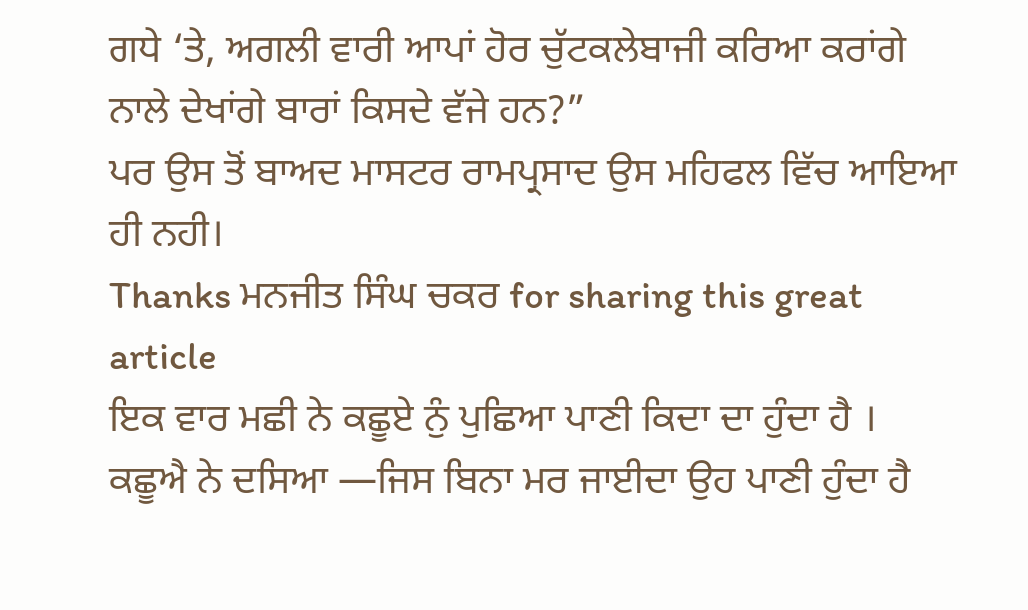ਗਧੇ ‘ਤੇ, ਅਗਲੀ ਵਾਰੀ ਆਪਾਂ ਹੋਰ ਚੁੱਟਕਲੇਬਾਜੀ ਕਰਿਆ ਕਰਾਂਗੇ ਨਾਲੇ ਦੇਖਾਂਗੇ ਬਾਰਾਂ ਕਿਸਦੇ ਵੱਜੇ ਹਨ?”
ਪਰ ਉਸ ਤੋਂ ਬਾਅਦ ਮਾਸਟਰ ਰਾਮਪ੍ਰਸਾਦ ਉਸ ਮਹਿਫਲ ਵਿੱਚ ਆਇਆ ਹੀ ਨਹੀ।
Thanks ਮਨਜੀਤ ਸਿੰਘ ਚਕਰ for sharing this great article
ਇਕ ਵਾਰ ਮਛੀ ਨੇ ਕਛੂਏ ਨੁੰ ਪੁਛਿਆ ਪਾਣੀ ਕਿਦਾ ਦਾ ਹੁੰਦਾ ਹੈ ।
ਕਛੂਐ ਨੇ ਦਸਿਆ —ਜਿਸ ਬਿਨਾ ਮਰ ਜਾਈਦਾ ਉਹ ਪਾਣੀ ਹੁੰਦਾ ਹੈ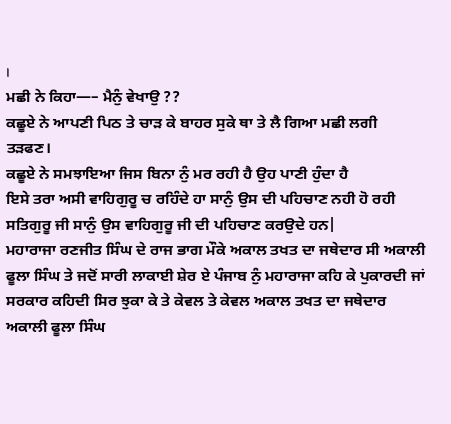।
ਮਛੀ ਨੇ ਕਿਹਾ—– ਮੈਨੁੰ ਵੇਖਾਉ ??
ਕਛੂਏ ਨੇ ਆਪਣੀ ਪਿਠ ਤੇ ਚਾੜ ਕੇ ਬਾਹਰ ਸੁਕੇ ਥਾ ਤੇ ਲੈ ਗਿਆ ਮਛੀ ਲਗੀ ਤੜਫਣ।
ਕਛੂਏ ਨੇ ਸਮਝਾਇਆ ਜਿਸ ਬਿਨਾ ਨੁੰ ਮਰ ਰਹੀ ਹੈ ਉਹ ਪਾਣੀ ਹੁੰਦਾ ਹੈ
ਇਸੇ ਤਰਾ ਅਸੀ ਵਾਹਿਗੁਰੂ ਚ ਰਹਿੰਦੇ ਹਾ ਸਾਨੁੰ ਉਸ ਦੀ ਪਹਿਚਾਣ ਨਹੀ ਹੋ ਰਹੀ
ਸਤਿਗੁਰੂ ਜੀ ਸਾਨੁੰ ਉਸ ਵਾਹਿਗੁਰੂ ਜੀ ਦੀ ਪਹਿਚਾਣ ਕਰਉਦੇ ਹਨ|
ਮਹਾਰਾਜਾ ਰਣਜੀਤ ਸਿੰਘ ਦੇ ਰਾਜ ਭਾਗ ਮੌਕੇ ਅਕਾਲ ਤਖਤ ਦਾ ਜਥੇਦਾਰ ਸੀ ਅਕਾਲੀ ਫੂਲਾ ਸਿੰਘ ਤੇ ਜਦੋਂ ਸਾਰੀ ਲਾਕਾਈ ਸ਼ੇਰ ਏ ਪੰਜਾਬ ਨੁੰ ਮਹਾਰਾਜਾ ਕਹਿ ਕੇ ਪੁਕਾਰਦੀ ਜਾਂ ਸਰਕਾਰ ਕਹਿਦੀ ਸਿਰ ਝੁਕਾ ਕੇ ਤੇ ਕੇਵਲ ਤੇ ਕੇਵਲ ਅਕਾਲ ਤਖਤ ਦਾ ਜਥੇਦਾਰ ਅਕਾਲੀ ਫੂਲਾ ਸਿੰਘ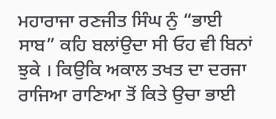ਮਹਾਰਾਜਾ ਰਣਜੀਤ ਸਿੰਘ ਨੁੰ “ਭਾਈ ਸਾਬ” ਕਹਿ ਬਲਾਂਉਦਾ ਸੀ ਓਹ ਵੀ ਬਿਨਾਂ ਝੁਕੇ । ਕਿਉਕਿ ਅਕਾਲ ਤਖਤ ਦਾ ਦਰਜਾ ਰਾਜਿਆ ਰਾਣਿਆ ਤੋਂ ਕਿਤੇ ਉਚਾ ਭਾਈ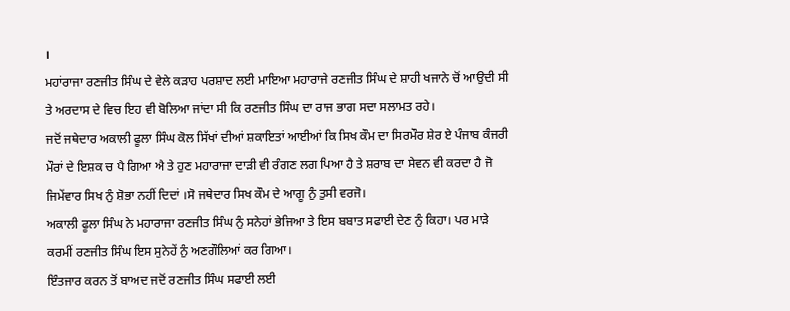।
ਮਹਾਂਰਾਜਾ ਰਣਜੀਤ ਸਿੰਘ ਦੇ ਵੇਲੇ ਕੜਾਹ ਪਰਸ਼ਾਦ ਲਈ ਮਾਇਆ ਮਹਾਰਾਜੇ ਰਣਜੀਤ ਸਿੰਘ ਦੇ ਸ਼ਾਹੀ ਖਜਾਨੇ ਚੋਂ ਆਉਦੀ ਸੀ ਤੇ ਅਰਦਾਸ ਦੇ ਵਿਚ ਇਹ ਵੀ ਬੋਲਿਆ ਜਾਂਦਾ ਸੀ ਕਿ ਰਣਜੀਤ ਸਿੰਘ ਦਾ ਰਾਜ ਭਾਗ ਸਦਾ ਸਲਾਮਤ ਰਹੇ।
ਜਦੋਂ ਜਥੇਦਾਰ ਅਕਾਲੀ ਫੂਲਾ ਸਿੰਘ ਕੋਲ ਸਿੱਖਾਂ ਦੀਆਂ ਸ਼ਕਾਇਤਾਂ ਆਈਆਂ ਕਿ ਸਿਖ ਕੌਮ ਦਾ ਸਿਰਮੌਰ ਸ਼ੇਰ ਏ ਪੰਜਾਬ ਕੰਜਰੀ ਮੌਰਾਂ ਦੇ ਇਸ਼ਕ ਚ ਪੈ ਗਿਆ ਐ ਤੇ ਹੁਣ ਮਹਾਰਾਜਾ ਦਾੜੀ ਵੀ ਰੰਗਣ ਲਗ ਪਿਆ ਹੈ ਤੇ ਸ਼ਰਾਬ ਦਾ ਸੇਵਨ ਵੀ ਕਰਦਾ ਹੈ ਜੋ ਜਿਮੇਂਵਾਰ ਸਿਖ ਨੁੰ ਸ਼ੋਭਾ ਨਹੀਂ ਦਿਦਾਂ ।ਸੋ ਜਥੇਦਾਰ ਸਿਖ ਕੌਮ ਦੇ ਆਗੂ ਨੁੰ ਤੁਸੀ ਵਰਜੋ।
ਅਕਾਲੀ ਫੂਲਾ ਸਿੰਘ ਨੇ ਮਹਾਰਾਜਾ ਰਣਜੀਤ ਸਿੰਘ ਨੁੰ ਸਨੇਹਾਂ ਭੇਜਿਆ ਤੇ ਇਸ ਬਬਾਤ ਸਫਾਈ ਦੇਣ ਨੁੰ ਕਿਹਾ। ਪਰ ਮਾੜੇ ਕਰਮੀਂ ਰਣਜੀਤ ਸਿੰਘ ਇਸ ਸੁਨੇਹੇਂ ਨੁੰ ਅਣਗੌਲਿਆਂ ਕਰ ਗਿਆ।
ਇੰਤਜਾਰ ਕਰਨ ਤੋਂ ਬਾਅਦ ਜਦੋਂ ਰਣਜੀਤ ਸਿੰਘ ਸਫਾਈ ਲਈ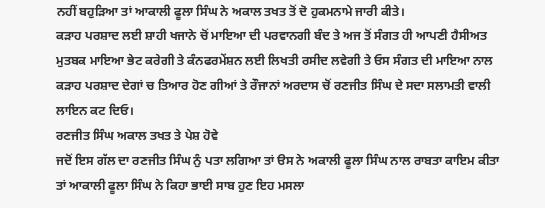ਨਹੀਂ ਬਹੁੜਿਆ ਤਾਂ ਆਕਾਲੀ ਫੂਲਾ ਸਿੰਘ ਨੇ ਅਕਾਲ ਤਖਤ ਤੋਂ ਦੋ ਹੁਕਮਨਾਮੇ ਜਾਰੀ ਕੀਤੇ।
ਕੜਾਹ ਪਰਸ਼ਾਦ ਲਈ ਸ਼ਾਹੀ ਖਜਾਨੇ ਚੋਂ ਮਾਇਆ ਦੀ ਪਰਵਾਨਗੀ ਬੰਦ ਤੇ ਅਜ ਤੋਂ ਸੰਗਤ ਹੀ ਆਪਣੀ ਹੈਸੀਅਤ ਮੁਤਬਕ ਮਾਇਆ ਭੇਟ ਕਰੇਗੀ ਤੇ ਕੰਨਫਰਮੇਂਸ਼ਨ ਲਈ ਲਿਖਤੀ ਰਸੀਦ ਲਵੇਗੀ ਤੇ ਓਸ ਸੰਗਤ ਦੀ ਮਾਇਆ ਨਾਲ ਕੜਾਹ ਪਰਸ਼ਾਦ ਦੇਗਾਂ ਚ ਤਿਆਰ ਹੋਣ ਗੀਆਂ ਤੇ ਰੌਜਾਨਾਂ ਅਰਦਾਸ ਚੋਂ ਰਣਜੀਤ ਸਿੰਘ ਦੇ ਸਦਾ ਸਲਾਮਤੀ ਵਾਲੀ ਲਾਇਨ ਕਟ ਦਿਓ।
ਰਣਜੀਤ ਸਿੰਘ ਅਕਾਲ ਤਖਤ ਤੇ ਪੇਸ਼ ਹੋਵੇ
ਜਦੋਂ ਇਸ ਗੱਲ ਦਾ ਰਣਜੀਤ ਸਿੰਘ ਨੁੰ ਪਤਾ ਲਗਿਆ ਤਾਂ ੳਸ ਨੇ ਅਕਾਲੀ ਫੂਲਾ ਸਿੰਘ ਨਾਲ ਰਾਬਤਾ ਕਾਇਮ ਕੀਤਾ ਤਾਂ ਆਕਾਲੀ ਫੂਲਾ ਸਿੰਘ ਨੇ ਕਿਹਾ ਭਾਈ ਸਾਬ ਹੁਣ ਇਹ ਮਸਲਾ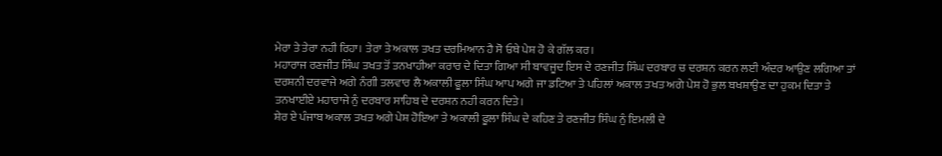ਮੇਰਾ ਤੇ ਤੇਰਾ ਨਹੀ ਰਿਹਾ। ਤੇਰਾ ਤੇ ਅਕਾਲ ਤਖਤ ਦਰਮਿਆਨ ਹੈ ਸੋ ਓਥੇ ਪੇਸ਼ ਹੋ ਕੇ ਗੱਲ ਕਰ।
ਮਹਾਰਾਜ ਰਣਜੀਤ ਸਿੰਘ ਤਖਤ ਤੋਂ ਤਨਖਾਹੀਆ ਕਰਾਰ ਦੇ ਦਿਤਾ ਗਿਆ ਸੀ ਬਾਵਜੂਦ ਇਸ ਦੇ ਰਣਜੀਤ ਸਿੰਘ ਦਰਬਾਰ ਚ ਦਰਸ਼ਨ ਕਰਨ ਲਈ ਅੰਦਰ ਆਉਣ ਲਗਿਆ ਤਾਂ ਦਰਸ਼ਨੀ ਦਰਵਾਜੇ ਅਗੇ ਨੰਗੀ ਤਲਵਾਰ ਲੈ ਅਕਾਲੀ ਫੂਲਾ ਸਿੰਘ ਆਪ ਅਗੇ ਜਾ ਡਟਿਆ ਤੇ ਪਹਿਲਾਂ ਅਕਾਲ ਤਖਤ ਅਗੇ ਪੇਸ਼ ਹੋ ਭੁਲ ਬਖਸ਼ਾਉਣ ਦਾ ਹੁਕਮ ਦਿਤਾ ਤੇ ਤਨਖਾਈਏ ਮਹਾਰਾਜੇ ਨੁੰ ਦਰਬਾਰ ਸਾਹਿਬ ਦੇ ਦਰਸ਼ਨ ਨਹੀ ਕਰਨ ਦਿਤੇ।
ਸ਼ੇਰ ਏ ਪੰਜਾਬ ਅਕਾਲ ਤਖਤ ਅਗੇ ਪੇਸ਼ ਹੋਇਆ ਤੇ ਅਕਾਲੀ ਫੂਲਾ ਸਿੰਘ ਦੇ ਕਹਿਣ ਤੇ ਰਣਜੀਤ ਸਿੰਘ ਨੁੰ ਇਮਲੀ ਦੇ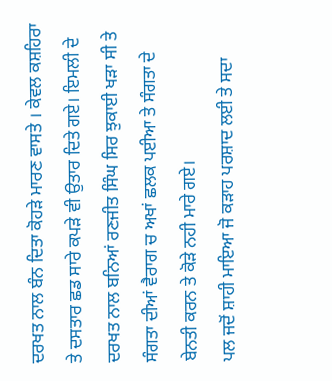ਦਰਖਤ ਨਾਲ ਬੰਨ ਦਿਤਾ ਕੋਹੜੇ ਮਾਰਣ ਵਾਸਤੇ । ਕੇਵਲ ਕਸ਼ਹਿਰਾ ਤੇ ਦਸਤਾਰ ਛਡ ਸਾਰੇ ਕਪੜੇ ਵੀ ਉਤਾਰ ਦਿਤੇ ਗਏ। ਇਮਲੀ ਦੇ ਦਰਖਤ ਨਾਲ ਬਨਿਆਂ ਰਣਜੀਤ ਸਿੰਘ ਸਿਰ ਝੁਕਾਈ ਖੜਾ ਸੀ ਤੇ ਸੰਗਤਾ ਦੀਆਂ ਵੈਰਾਗ ਚ ਅਖਾਂ ਛਲਕ ਪਈਆ ਤੇ ਸੰਗਤਾ ਦੇ ਬੇਨਤੀ ਕਰਨ ਤੇ ਕੋੜੇ ਨਹੀ ਮਾਰੇ ਗਏ।
ਪਲ ਜਦੋਂ ਸ਼ਾਹੀ ਮਾਇਆ ਜੋ ਕੜਾਹ ਪਰਸ਼ਾਦ ਲਈ ਤੇ ਸਦਾ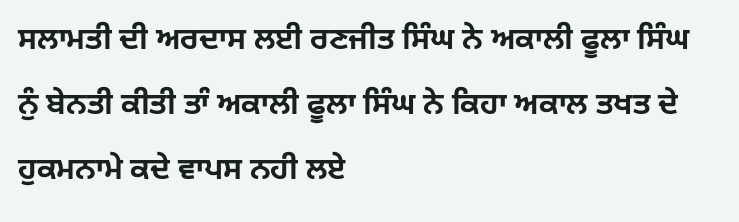ਸਲਾਮਤੀ ਦੀ ਅਰਦਾਸ ਲਈ ਰਣਜੀਤ ਸਿੰਘ ਨੇ ਅਕਾਲੀ ਫੂਲਾ ਸਿੰਘ ਨੁੰ ਬੇਨਤੀ ਕੀਤੀ ਤਾੰ ਅਕਾਲੀ ਫੂਲਾ ਸਿੰਘ ਨੇ ਕਿਹਾ ਅਕਾਲ ਤਖਤ ਦੇ ਹੁਕਮਨਾਮੇ ਕਦੇ ਵਾਪਸ ਨਹੀ ਲਏ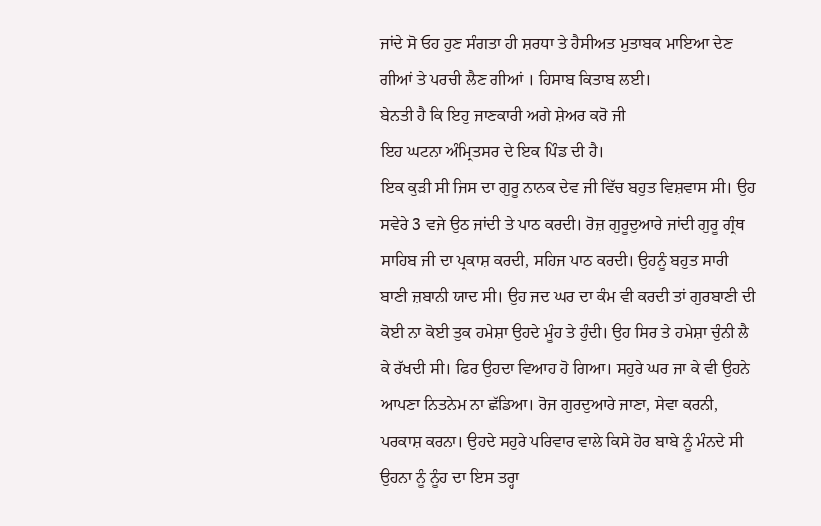ਜਾਂਦੇ ਸੋ ਓਹ ਹੁਣ ਸੰਗਤਾ ਹੀ ਸ਼ਰਧਾ ਤੇ ਹੈਸੀਅਤ ਮੁਤਾਬਕ ਮਾਇਆ ਦੇਣ ਗੀਆਂ ਤੇ ਪਰਚੀ ਲੈਣ ਗੀਆਂ । ਹਿਸਾਬ ਕਿਤਾਬ ਲਈ।
ਬੇਨਤੀ ਹੈ ਕਿ ਇਹੁ ਜਾਣਕਾਰੀ ਅਗੇ ਸ਼ੇਅਰ ਕਰੋ ਜੀ
ਇਹ ਘਟਨਾ ਅੰਮ੍ਰਿਤਸਰ ਦੇ ਇਕ ਪਿੰਡ ਦੀ ਹੈ।
ਇਕ ਕੁੜੀ ਸੀ ਜਿਸ ਦਾ ਗੁਰੂ ਨਾਨਕ ਦੇਵ ਜੀ ਵਿੱਚ ਬਹੁਤ ਵਿਸ਼ਵਾਸ ਸੀ। ਉਹ ਸਵੇਰੇ 3 ਵਜੇ ਉਠ ਜਾਂਦੀ ਤੇ ਪਾਠ ਕਰਦੀ। ਰੋਜ਼ ਗੁਰੂਦੁਆਰੇ ਜਾਂਦੀ ਗੁਰੂ ਗ੍ਰੰਥ ਸਾਹਿਬ ਜੀ ਦਾ ਪ੍ਰਕਾਸ਼ ਕਰਦੀ, ਸਹਿਜ ਪਾਠ ਕਰਦੀ। ਉਹਨੂੰ ਬਹੁਤ ਸਾਰੀ ਬਾਣੀ ਜ਼ਬਾਨੀ ਯਾਦ ਸੀ। ਉਹ ਜਦ ਘਰ ਦਾ ਕੰਮ ਵੀ ਕਰਦੀ ਤਾਂ ਗੁਰਬਾਣੀ ਦੀ ਕੋਈ ਨਾ ਕੋਈ ਤੁਕ ਹਮੇਸ਼ਾ ਉਹਦੇ ਮੂੰਹ ਤੇ ਹੁੰਦੀ। ਉਹ ਸਿਰ ਤੇ ਹਮੇਸ਼ਾ ਚੁੰਨੀ ਲੈ ਕੇ ਰੱਖਦੀ ਸੀ। ਫਿਰ ਉਹਦਾ ਵਿਆਹ ਹੋ ਗਿਆ। ਸਹੁਰੇ ਘਰ ਜਾ ਕੇ ਵੀ ਉਹਨੇ ਆਪਣਾ ਨਿਤਨੇਮ ਨਾ ਛੱਡਿਆ। ਰੋਜ ਗੁਰਦੁਆਰੇ ਜਾਣਾ, ਸੇਵਾ ਕਰਨੀ, ਪਰਕਾਸ਼ ਕਰਨਾ। ਉਹਦੇ ਸਹੁਰੇ ਪਰਿਵਾਰ ਵਾਲੇ ਕਿਸੇ ਹੋਰ ਬਾਬੇ ਨੂੰ ਮੰਨਦੇ ਸੀ ਉਹਨਾ ਨੂੰ ਨੂੰਹ ਦਾ ਇਸ ਤਰ੍ਹਾ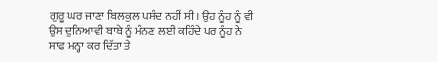ਗੁਰੂ ਘਰ ਜਾਣਾ ਬਿਲਕੁਲ ਪਸੰਦ ਨਹੀਂ ਸੀ। ਉਹ ਨੂੰਹ ਨੂੰ ਵੀ ਉਸ ਦੁਨਿਆਵੀ ਬਾਬੇ ਨੂੰ ਮੰਨਣ ਲਈ ਕਹਿੰਦੇ ਪਰ ਨੂੰਹ ਨੇ ਸਾਫ ਮਨ੍ਹਾ ਕਰ ਦਿੱਤਾ ਤੇ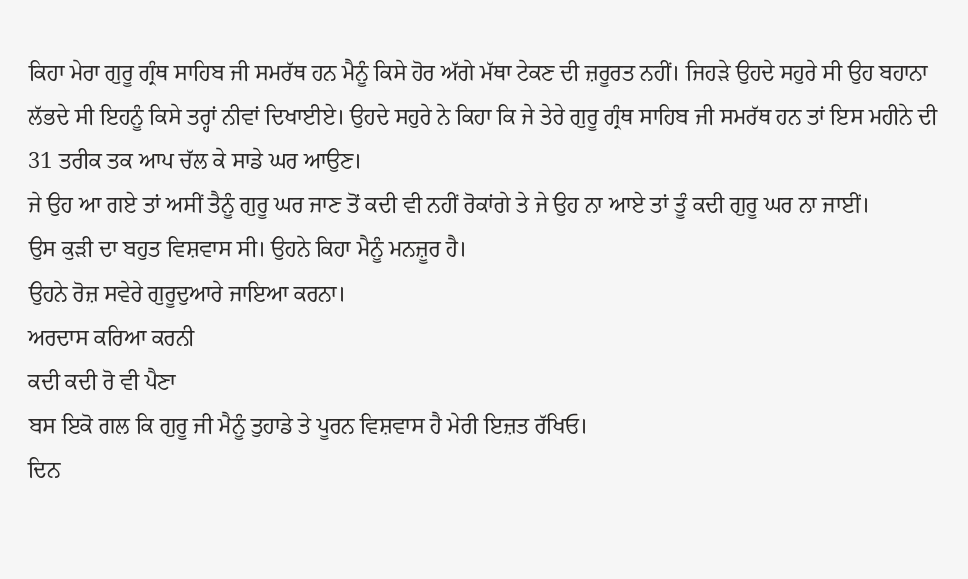ਕਿਹਾ ਮੇਰਾ ਗੁਰੂ ਗ੍ਰੰਥ ਸਾਹਿਬ ਜੀ ਸਮਰੱਥ ਹਨ ਮੈਨੂੰ ਕਿਸੇ ਹੋਰ ਅੱਗੇ ਮੱਥਾ ਟੇਕਣ ਦੀ ਜ਼ਰੂਰਤ ਨਹੀਂ। ਜਿਹੜੇ ਉਹਦੇ ਸਹੁਰੇ ਸੀ ਉਹ ਬਹਾਨਾ ਲੱਭਦੇ ਸੀ ਇਹਨੂੰ ਕਿਸੇ ਤਰ੍ਹਾਂ ਨੀਵਾਂ ਦਿਖਾਈਏ। ਉਹਦੇ ਸਹੁਰੇ ਨੇ ਕਿਹਾ ਕਿ ਜੇ ਤੇਰੇ ਗੁਰੂ ਗ੍ਰੰਥ ਸਾਹਿਬ ਜੀ ਸਮਰੱਥ ਹਨ ਤਾਂ ਇਸ ਮਹੀਨੇ ਦੀ 31 ਤਰੀਕ ਤਕ ਆਪ ਚੱਲ ਕੇ ਸਾਡੇ ਘਰ ਆਉਣ।
ਜੇ ਉਹ ਆ ਗਏ ਤਾਂ ਅਸੀਂ ਤੈਨੂੰ ਗੁਰੂ ਘਰ ਜਾਣ ਤੋਂ ਕਦੀ ਵੀ ਨਹੀਂ ਰੋਕਾਂਗੇ ਤੇ ਜੇ ਉਹ ਨਾ ਆਏ ਤਾਂ ਤੂੰ ਕਦੀ ਗੁਰੂ ਘਰ ਨਾ ਜਾਈਂ।
ਉਸ ਕੁੜੀ ਦਾ ਬਹੁਤ ਵਿਸ਼ਵਾਸ ਸੀ। ਉਹਨੇ ਕਿਹਾ ਮੈਨੂੰ ਮਨਜ਼ੂਰ ਹੈ।
ਉਹਨੇ ਰੋਜ਼ ਸਵੇਰੇ ਗੁਰੂਦੁਆਰੇ ਜਾਇਆ ਕਰਨਾ।
ਅਰਦਾਸ ਕਰਿਆ ਕਰਨੀ
ਕਦੀ ਕਦੀ ਰੋ ਵੀ ਪੈਣਾ
ਬਸ ਇਕੋ ਗਲ ਕਿ ਗੁਰੂ ਜੀ ਮੈਨੂੰ ਤੁਹਾਡੇ ਤੇ ਪੂਰਨ ਵਿਸ਼ਵਾਸ ਹੈ ਮੇਰੀ ਇਜ਼ਤ ਰੱਖਿਓ।
ਦਿਨ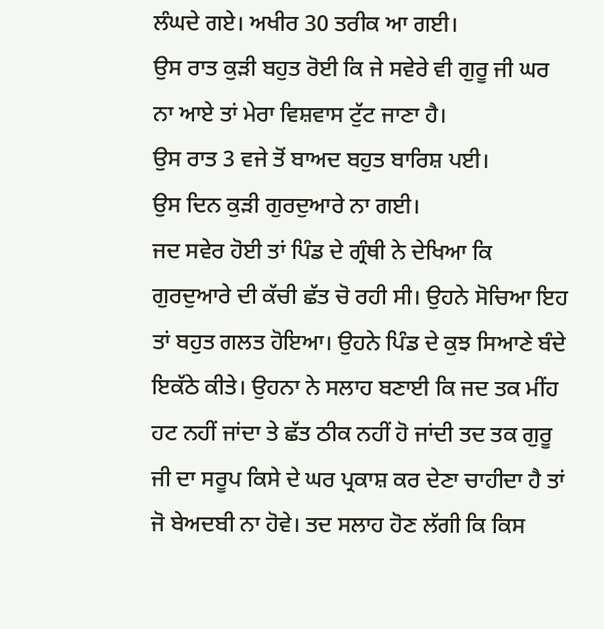ਲੰਘਦੇ ਗਏ। ਅਖੀਰ 30 ਤਰੀਕ ਆ ਗਈ।
ਉਸ ਰਾਤ ਕੁੜੀ ਬਹੁਤ ਰੋਈ ਕਿ ਜੇ ਸਵੇਰੇ ਵੀ ਗੁਰੂ ਜੀ ਘਰ ਨਾ ਆਏ ਤਾਂ ਮੇਰਾ ਵਿਸ਼ਵਾਸ ਟੁੱਟ ਜਾਣਾ ਹੈ।
ਉਸ ਰਾਤ 3 ਵਜੇ ਤੋਂ ਬਾਅਦ ਬਹੁਤ ਬਾਰਿਸ਼ ਪਈ।
ਉਸ ਦਿਨ ਕੁੜੀ ਗੁਰਦੁਆਰੇ ਨਾ ਗਈ।
ਜਦ ਸਵੇਰ ਹੋਈ ਤਾਂ ਪਿੰਡ ਦੇ ਗ੍ਰੰਥੀ ਨੇ ਦੇਖਿਆ ਕਿ ਗੁਰਦੁਆਰੇ ਦੀ ਕੱਚੀ ਛੱਤ ਚੋ ਰਹੀ ਸੀ। ਉਹਨੇ ਸੋਚਿਆ ਇਹ ਤਾਂ ਬਹੁਤ ਗਲਤ ਹੋਇਆ। ਉਹਨੇ ਪਿੰਡ ਦੇ ਕੁਝ ਸਿਆਣੇ ਬੰਦੇ ਇਕੱਠੇ ਕੀਤੇ। ਉਹਨਾ ਨੇ ਸਲਾਹ ਬਣਾਈ ਕਿ ਜਦ ਤਕ ਮੀਂਹ ਹਟ ਨਹੀਂ ਜਾਂਦਾ ਤੇ ਛੱਤ ਠੀਕ ਨਹੀਂ ਹੋ ਜਾਂਦੀ ਤਦ ਤਕ ਗੁਰੂ ਜੀ ਦਾ ਸਰੂਪ ਕਿਸੇ ਦੇ ਘਰ ਪ੍ਰਕਾਸ਼ ਕਰ ਦੇਣਾ ਚਾਹੀਦਾ ਹੈ ਤਾਂ ਜੋ ਬੇਅਦਬੀ ਨਾ ਹੋਵੇ। ਤਦ ਸਲਾਹ ਹੋਣ ਲੱਗੀ ਕਿ ਕਿਸ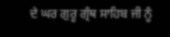ਦੇ ਘਰ ਗੁਰੂ ਗ੍ਰੰਥ ਸਾਹਿਬ ਜੀ ਨੂੰ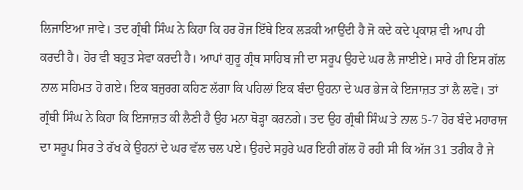ਲਿਜਾਇਆ ਜਾਵੇ। ਤਦ ਗ੍ਰੰਥੀ ਸਿੰਘ ਨੇ ਕਿਹਾ ਕਿ ਹਰ ਰੋਜ ਇੱਥੇ ਇਕ ਲੜਕੀ ਆਉਂਦੀ ਹੈ ਜੋ ਕਦੇ ਕਦੇ ਪ੍ਰਕਾਸ਼ ਵੀ ਆਪ ਹੀ ਕਰਦੀ ਹੈ। ਹੋਰ ਵੀ ਬਹੁਤ ਸੇਵਾ ਕਰਦੀ ਹੈ। ਆਪਾਂ ਗੁਰੂ ਗ੍ਰੰਥ ਸਾਹਿਬ ਜੀ ਦਾ ਸਰੂਪ ਉਹਦੇ ਘਰ ਲੈ ਜਾਈਏ। ਸਾਰੇ ਹੀ ਇਸ ਗੱਲ ਨਾਲ ਸਹਿਮਤ ਹੋ ਗਏ। ਇਕ ਬਜੁਰਗ ਕਹਿਣ ਲੱਗਾ ਕਿ ਪਹਿਲਾਂ ਇਕ ਬੰਦਾ ਉਹਨਾ ਦੇ ਘਰ ਭੇਜ ਕੇ ਇਜਾਜ਼ਤ ਤਾਂ ਲੈ ਲਵੋ। ਤਾਂ ਗ੍ਰੰਥੀ ਸਿੰਘ ਨੇ ਕਿਹਾ ਕਿ ਇਜਾਜ਼ਤ ਕੀ ਲੈਣੀ ਹੈ ਉਹ ਮਨਾ ਥੋੜ੍ਹਾ ਕਰਨਗੇ। ਤਦ ਉਹ ਗ੍ਰੰਥੀ ਸਿੰਘ ਤੇ ਨਾਲ 5-7 ਹੋਰ ਬੰਦੇ ਮਹਾਰਾਜ ਦਾ ਸਰੂਪ ਸਿਰ ਤੇ ਰੱਖ ਕੇ ਉਹਨਾਂ ਦੇ ਘਰ ਵੱਲ ਚਲ ਪਏ। ਉਹਦੇ ਸਹੁਰੇ ਘਰ ਇਹੀ ਗੱਲ ਹੋ ਰਹੀ ਸੀ ਕਿ ਅੱਜ 31 ਤਰੀਕ ਹੈ ਜੇ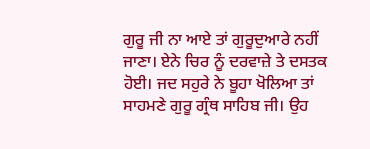ਗੁਰੂ ਜੀ ਨਾ ਆਏ ਤਾਂ ਗੁਰੂਦੁਆਰੇ ਨਹੀਂ ਜਾਣਾ। ਏਨੇ ਚਿਰ ਨੂੰ ਦਰਵਾਜ਼ੇ ਤੇ ਦਸਤਕ ਹੋਈ। ਜਦ ਸਹੁਰੇ ਨੇ ਬੂਹਾ ਖੋਲਿਆ ਤਾਂ ਸਾਹਮਣੇ ਗੁਰੂ ਗ੍ਰੰਥ ਸਾਹਿਬ ਜੀ। ਉਹ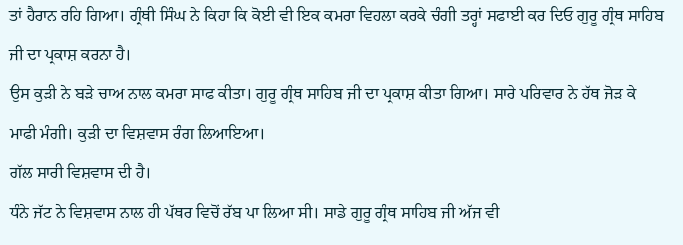ਤਾਂ ਹੈਰਾਨ ਰਹਿ ਗਿਆ। ਗ੍ਰੰਥੀ ਸਿੰਘ ਨੇ ਕਿਹਾ ਕਿ ਕੋਈ ਵੀ ਇਕ ਕਮਰਾ ਵਿਹਲਾ ਕਰਕੇ ਚੰਗੀ ਤਰ੍ਹਾਂ ਸਫਾਈ ਕਰ ਦਿਓ ਗੁਰੂ ਗ੍ਰੰਥ ਸਾਹਿਬ ਜੀ ਦਾ ਪ੍ਰਕਾਸ਼ ਕਰਨਾ ਹੈ।
ਉਸ ਕੁੜੀ ਨੇ ਬੜੇ ਚਾਅ ਨਾਲ ਕਮਰਾ ਸਾਫ ਕੀਤਾ। ਗੁਰੂ ਗ੍ਰੰਥ ਸਾਹਿਬ ਜੀ ਦਾ ਪ੍ਰਕਾਸ਼ ਕੀਤਾ ਗਿਆ। ਸਾਰੇ ਪਰਿਵਾਰ ਨੇ ਹੱਥ ਜੋੜ ਕੇ ਮਾਫੀ ਮੰਗੀ। ਕੁੜੀ ਦਾ ਵਿਸ਼ਵਾਸ ਰੰਗ ਲਿਆਇਆ।
ਗੱਲ ਸਾਰੀ ਵਿਸ਼ਵਾਸ ਦੀ ਹੈ।
ਧੰਨੇ ਜੱਟ ਨੇ ਵਿਸ਼ਵਾਸ ਨਾਲ ਹੀ ਪੱਥਰ ਵਿਚੋਂ ਰੱਬ ਪਾ ਲਿਆ ਸੀ। ਸਾਡੇ ਗੁਰੂ ਗ੍ਰੰਥ ਸਾਹਿਬ ਜੀ ਅੱਜ ਵੀ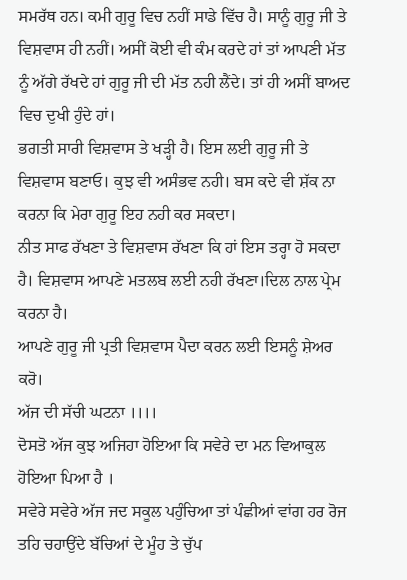ਸਮਰੱਥ ਹਨ। ਕਮੀ ਗੁਰੂ ਵਿਚ ਨਹੀਂ ਸਾਡੇ ਵਿੱਚ ਹੈ। ਸਾਨੂੰ ਗੁਰੂ ਜੀ ਤੇ ਵਿਸ਼ਵਾਸ ਹੀ ਨਹੀਂ। ਅਸੀਂ ਕੋਈ ਵੀ ਕੰਮ ਕਰਦੇ ਹਾਂ ਤਾਂ ਆਪਣੀ ਮੱਤ ਨੂੰ ਅੱਗੇ ਰੱਖਦੇ ਹਾਂ ਗੁਰੂ ਜੀ ਦੀ ਮੱਤ ਨਹੀ ਲੈਂਦੇ। ਤਾਂ ਹੀ ਅਸੀਂ ਬਾਅਦ ਵਿਚ ਦੁਖੀ ਹੁੰਦੇ ਹਾਂ।
ਭਗਤੀ ਸਾਰੀ ਵਿਸ਼ਵਾਸ ਤੇ ਖੜ੍ਹੀ ਹੈ। ਇਸ ਲਈ ਗੁਰੂ ਜੀ ਤੇ ਵਿਸ਼ਵਾਸ ਬਣਾਓ। ਕੁਝ ਵੀ ਅਸੰਭਵ ਨਹੀ। ਬਸ ਕਦੇ ਵੀ ਸ਼ੱਕ ਨਾ ਕਰਨਾ ਕਿ ਮੇਰਾ ਗੁਰੂ ਇਹ ਨਹੀ ਕਰ ਸਕਦਾ।
ਨੀਤ ਸਾਫ ਰੱਖਣਾ ਤੇ ਵਿਸ਼ਵਾਸ ਰੱਖਣਾ ਕਿ ਹਾਂ ਇਸ ਤਰ੍ਹਾ ਹੋ ਸਕਦਾ ਹੈ। ਵਿਸ਼ਵਾਸ ਆਪਣੇ ਮਤਲਬ ਲਈ ਨਹੀ ਰੱਖਣਾ।ਦਿਲ ਨਾਲ ਪ੍ਰੇਮ ਕਰਨਾ ਹੈ।
ਆਪਣੇ ਗੁਰੂ ਜੀ ਪ੍ਰਤੀ ਵਿਸ਼ਵਾਸ ਪੈਦਾ ਕਰਨ ਲਈ ਇਸਨੂੰ ਸ਼ੇਅਰ ਕਰੋ।
ਅੱਜ ਦੀ ਸੱਚੀ ਘਟਨਾ ।।।।
ਦੋਸਤੋ ਅੱਜ ਕੁਝ ਅਜਿਹਾ ਹੋਇਆ ਕਿ ਸਵੇਰੇ ਦਾ ਮਨ ਵਿਆਕੁਲ ਹੋਇਆ ਪਿਆ ਹੈ ।
ਸਵੇਰੇ ਸਵੇਰੇ ਅੱਜ ਜਦ ਸਕੂਲ ਪਹੁੰਚਿਆ ਤਾਂ ਪੰਛੀਆਂ ਵਾਂਗ ਹਰ ਰੋਜ ਤਹਿ ਚਹਾਉਂਦੇ ਬੱਚਿਆਂ ਦੇ ਮੂੰਹ ਤੇ ਚੁੱਪ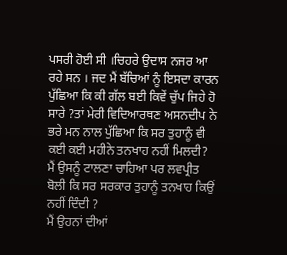ਪਸਰੀ ਹੋਈ ਸੀ ।ਚਿਹਰੇ ਉਦਾਸ ਨਜਰ ਆ ਰਹੇ ਸਨ । ਜਦ ਮੈਂ ਬੱਚਿਆਂ ਨੂੰ ਇਸਦਾ ਕਾਰਨ ਪੁੱਛਿਆ ਕਿ ਕੀ ਗੱਲ ਬਈ ਕਿਵੇਂ ਚੁੱਪ ਜਿਹੇ ਹੋ ਸਾਰੇ ?ਤਾਂ ਮੇਰੀ ਵਿਦਿਆਰਥਣ ਅਸਨਦੀਪ ਨੇ ਭਰੇ ਮਨ ਨਾਲ ਪੁੱਛਿਆ ਕਿ ਸਰ ਤੁਹਾਨੂੰ ਵੀ ਕਈ ਕਈ ਮਹੀਨੇ ਤਨਖਾਹ ਨਹੀਂ ਮਿਲਦੀ?
ਮੈਂ ਉਸਨੂੰ ਟਾਲਣਾ ਚਾਹਿਆ ਪਰ ਲਵਪ੍ਰੀਤ ਬੋਲੀ ਕਿ ਸਰ ਸਰਕਾਰ ਤੁਹਾਨੂੰ ਤਨਖਾਹ ਕਿਉਂ ਨਹੀਂ ਦਿੰਦੀ ?
ਮੈਂ ਉਹਨਾਂ ਦੀਆਂ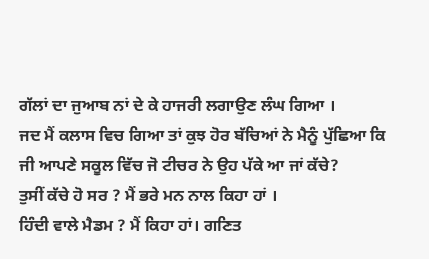ਗੱਲਾਂ ਦਾ ਜੁਆਬ ਨਾਂ ਦੇ ਕੇ ਹਾਜਰੀ ਲਗਾਉਣ ਲੰਘ ਗਿਆ ।
ਜਦ ਮੈਂ ਕਲਾਸ ਵਿਚ ਗਿਆ ਤਾਂ ਕੁਝ ਹੋਰ ਬੱਚਿਆਂ ਨੇ ਮੈਨੂੰ ਪੁੱਛਿਆ ਕਿ ਜੀ ਆਪਣੇ ਸਕੂਲ ਵਿੱਚ ਜੋ ਟੀਚਰ ਨੇ ਉਹ ਪੱਕੇ ਆ ਜਾਂ ਕੱਚੇ?
ਤੁਸੀਂ ਕੱਚੇ ਹੋ ਸਰ ? ਮੈਂ ਭਰੇ ਮਨ ਨਾਲ ਕਿਹਾ ਹਾਂ ।
ਹਿੰਦੀ ਵਾਲੇ ਮੈਡਮ ? ਮੈਂ ਕਿਹਾ ਹਾਂ। ਗਣਿਤ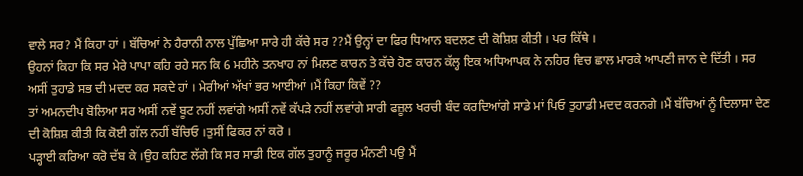ਵਾਲੇ ਸਰ? ਮੈਂ ਕਿਹਾ ਹਾਂ । ਬੱਚਿਆਂ ਨੇ ਹੈਰਾਨੀ ਨਾਲ ਪੁੱਛਿਆ ਸਾਰੇ ਹੀ ਕੱਚੇ ਸਰ ??ਮੈਂ ਉਨ੍ਹਾਂ ਦਾ ਫਿਰ ਧਿਆਨ ਬਦਲਣ ਦੀ ਕੋਸ਼ਿਸ਼ ਕੀਤੀ । ਪਰ ਕਿੱਥੇ ।
ਉਹਨਾਂ ਕਿਹਾ ਕਿ ਸਰ ਮੇਰੇ ਪਾਪਾ ਕਹਿ ਰਹੇ ਸਨ ਕਿ 6 ਮਹੀਨੇ ਤਨਖਾਹ ਨਾਂ ਮਿਲਣ ਕਾਰਨ ਤੇ ਕੱਚੇ ਹੋਣ ਕਾਰਨ ਕੱਲ੍ਹ ਇਕ ਅਧਿਆਪਕ ਨੇ ਨਹਿਰ ਵਿਚ ਛਾਲ ਮਾਰਕੇ ਆਪਣੀ ਜਾਨ ਦੇ ਦਿੱਤੀ । ਸਰ ਅਸੀਂ ਤੁਹਾਡੇ ਸਭ ਦੀ ਮਦਦ ਕਰ ਸਕਦੇ ਹਾਂ । ਮੇਰੀਆਂ ਅੱਖਾਂ ਭਰ ਆਈਆਂ ।ਮੈਂ ਕਿਹਾ ਕਿਵੇਂ ??
ਤਾਂ ਅਮਨਦੀਪ ਬੋਲਿਆ ਸਰ ਅਸੀਂ ਨਵੇਂ ਬੂਟ ਨਹੀਂ ਲਵਾਂਗੇ ਅਸੀਂ ਨਵੇਂ ਕੱਪੜੇ ਨਹੀਂ ਲਵਾਂਗੇ ਸਾਰੀ ਫਜ਼ੂਲ ਖਰਚੀ ਬੰਦ ਕਰਦਿਆਂਗੇ ਸਾਡੇ ਮਾਂ ਪਿਓ ਤੁਹਾਡੀ ਮਦਦ ਕਰਨਗੇ ।ਮੈਂ ਬੱਚਿਆਂ ਨੂੰ ਦਿਲਾਸਾ ਦੇਣ ਦੀ ਕੋਸ਼ਿਸ਼ ਕੀਤੀ ਕਿ ਕੋਈ ਗੱਲ ਨਹੀਂ ਬੱਚਿਓ ।ਤੁਸੀਂ ਫਿਕਰ ਨਾਂ ਕਰੋ ।
ਪੜ੍ਹਾਈ ਕਰਿਆ ਕਰੋ ਦੱਬ ਕੇ ।ਉਹ ਕਹਿਣ ਲੱਗੇ ਕਿ ਸਰ ਸਾਡੀ ਇਕ ਗੱਲ ਤੁਹਾਨੂੰ ਜਰੂਰ ਮੰਨਣੀ ਪਉ ਮੈਂ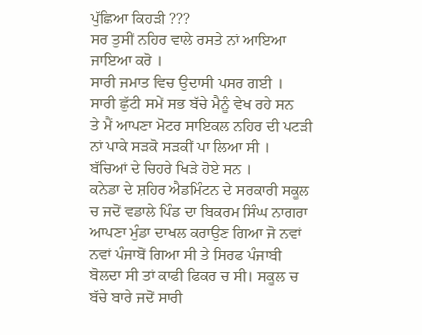ਪੁੱਛਿਆ ਕਿਹੜੀ ???
ਸਰ ਤੁਸੀਂ ਨਹਿਰ ਵਾਲੇ ਰਸਤੇ ਨਾਂ ਆਇਆ ਜਾਇਆ ਕਰੋ ।
ਸਾਰੀ ਜਮਾਤ ਵਿਚ ਉਦਾਸੀ ਪਸਰ ਗਈ ।
ਸਾਰੀ ਛੁੱਟੀ ਸਮੇਂ ਸਭ ਬੱਚੇ ਮੈਨੂੰ ਵੇਖ ਰਹੇ ਸਨ
ਤੇ ਮੈਂ ਆਪਣਾ ਮੋਟਰ ਸਾਇਕਲ ਨਹਿਰ ਦੀ ਪਟੜੀ ਨਾਂ ਪਾਕੇ ਸੜਕੋ ਸੜਕੀਂ ਪਾ ਲਿਆ ਸੀ ।
ਬੱਚਿਆਂ ਦੇ ਚਿਹਰੇ ਖਿੜੇ ਹੋਏ ਸਨ ।
ਕਨੇਡਾ ਦੇ ਸ਼ਹਿਰ ਐਡਮਿੰਟਨ ਦੇ ਸਰਕਾਰੀ ਸਕੂਲ ਚ ਜਦੋਂ ਵਡਾਲੇ ਪਿੰਡ ਦਾ ਬਿਕਰਮ ਸਿੰਘ ਨਾਗਰਾ ਆਪਣਾ ਮੁੰਡਾ ਦਾਖਲ ਕਰਾਉਣ ਗਿਆ ਜੋ ਨਵਾਂ ਨਵਾਂ ਪੰਜਾਬੋਂ ਗਿਆ ਸੀ ਤੇ ਸਿਰਫ ਪੰਜਾਬੀ ਬੋਲਦਾ ਸੀ ਤਾਂ ਕਾਫੀ ਫਿਕਰ ਚ ਸੀ। ਸਕੂਲ ਚ ਬੱਚੇ ਬਾਰੇ ਜਦੋਂ ਸਾਰੀ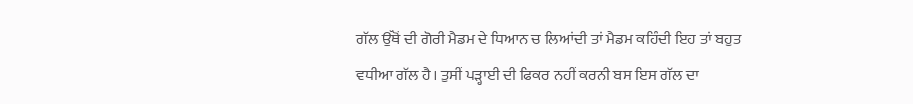ਗੱਲ ਉੱਥੋਂ ਦੀ ਗੋਰੀ ਮੈਡਮ ਦੇ ਧਿਆਨ ਚ ਲਿਆਂਦੀ ਤਾਂ ਮੈਡਮ ਕਹਿੰਦੀ ਇਹ ਤਾਂ ਬਹੁਤ ਵਧੀਆ ਗੱਲ ਹੈ। ਤੁਸੀਂ ਪੜ੍ਹਾਈ ਦੀ ਫਿਕਰ ਨਹੀਂ ਕਰਨੀ ਬਸ ਇਸ ਗੱਲ ਦਾ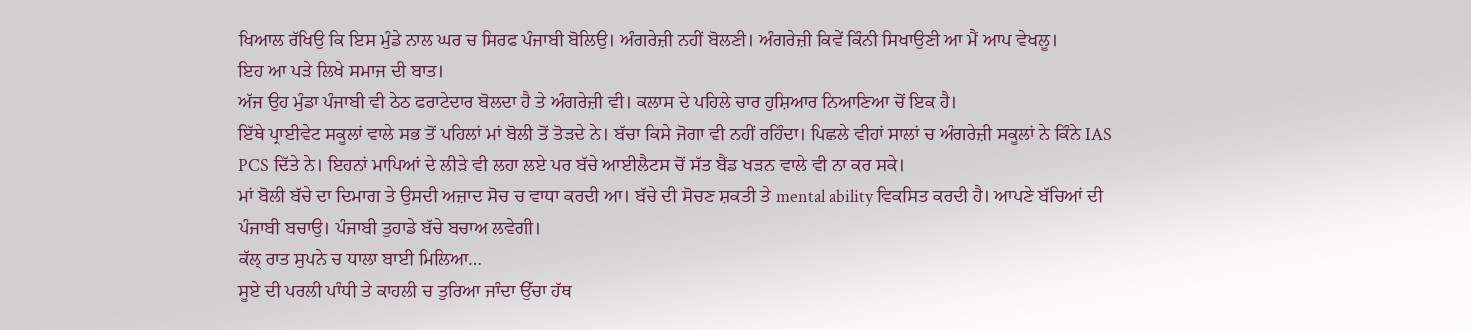ਖਿਆਲ ਰੱਖਿਉ ਕਿ ਇਸ ਮੁੰਡੇ ਨਾਲ ਘਰ ਚ ਸਿਰਫ ਪੰਜਾਬੀ ਬੋਲਿਉ। ਅੰਗਰੇਜ਼ੀ ਨਹੀਂ ਬੋਲਣੀ। ਅੰਗਰੇਜ਼ੀ ਕਿਵੇਂ ਕਿੰਨੀ ਸਿਖਾਉਣੀ ਆ ਮੈਂ ਆਪ ਵੇਖਲੂ।
ਇਹ ਆ ਪੜੇ ਲਿਖੇ ਸਮਾਜ ਦੀ ਬਾਤ।
ਅੱਜ ਉਹ ਮੁੰਡਾ ਪੰਜਾਬੀ ਵੀ ਠੇਠ ਫਰਾਟੇਦਾਰ ਬੋਲਦਾ ਹੈ ਤੇ ਅੰਗਰੇਜ਼ੀ ਵੀ। ਕਲਾਸ ਦੇ ਪਹਿਲੇ ਚਾਰ ਹੁਸ਼ਿਆਰ ਨਿਆਣਿਆ ਚੋਂ ਇਕ ਹੈ।
ਇੱਥੇ ਪ੍ਰਾਈਵੇਟ ਸਕੂਲਾਂ ਵਾਲੇ ਸਭ ਤੋਂ ਪਹਿਲਾਂ ਮਾਂ ਬੋਲੀ ਤੋਂ ਤੋੜਦੇ ਨੇ। ਬੱਚਾ ਕਿਸੇ ਜੋਗਾ ਵੀ ਨਹੀਂ ਰਹਿੰਦਾ। ਪਿਛਲੇ ਵੀਹਾਂ ਸਾਲਾਂ ਚ ਅੰਗਰੇਜ਼ੀ ਸਕੂਲਾਂ ਨੇ ਕਿੰਨੇ IAS PCS ਦਿੱਤੇ ਨੇ। ਇਹਨਾਂ ਮਾਪਿਆਂ ਦੇ ਲੀੜੇ ਵੀ ਲਹਾ ਲਏ ਪਰ ਬੱਚੇ ਆਈਲੈਟਸ ਚੋਂ ਸੱਤ ਬੈਂਡ ਖੜਨ ਵਾਲੇ ਵੀ ਨਾ ਕਰ ਸਕੇ।
ਮਾਂ ਬੋਲੀ ਬੱਚੇ ਦਾ ਦਿਮਾਗ ਤੇ ਉਸਦੀ ਅਜ਼ਾਦ ਸੋਚ ਚ ਵਾਧਾ ਕਰਦੀ ਆ। ਬੱਚੇ ਦੀ ਸੋਚਣ ਸ਼ਕਤੀ ਤੇ mental ability ਵਿਕਸਿਤ ਕਰਦੀ ਹੈ। ਆਪਣੇ ਬੱਚਿਆਂ ਦੀ ਪੰਜਾਬੀ ਬਚਾਉ। ਪੰਜਾਬੀ ਤੁਹਾਡੇ ਬੱਚੇ ਬਚਾਅ ਲਵੇਗੀ।
ਕੱਲ੍ ਰਾਤ ਸੁਪਨੇ ਚ ਧਾਲਾ ਬਾਈ ਮਿਲਿਆ…
ਸੂਏ ਦੀ ਪਰਲੀ ਪਾੰਧੀ ਤੇ ਕਾਹਲੀ ਚ ਤੁਰਿਆ ਜਾੰਦਾ ਉੱਚਾ ਹੱਥ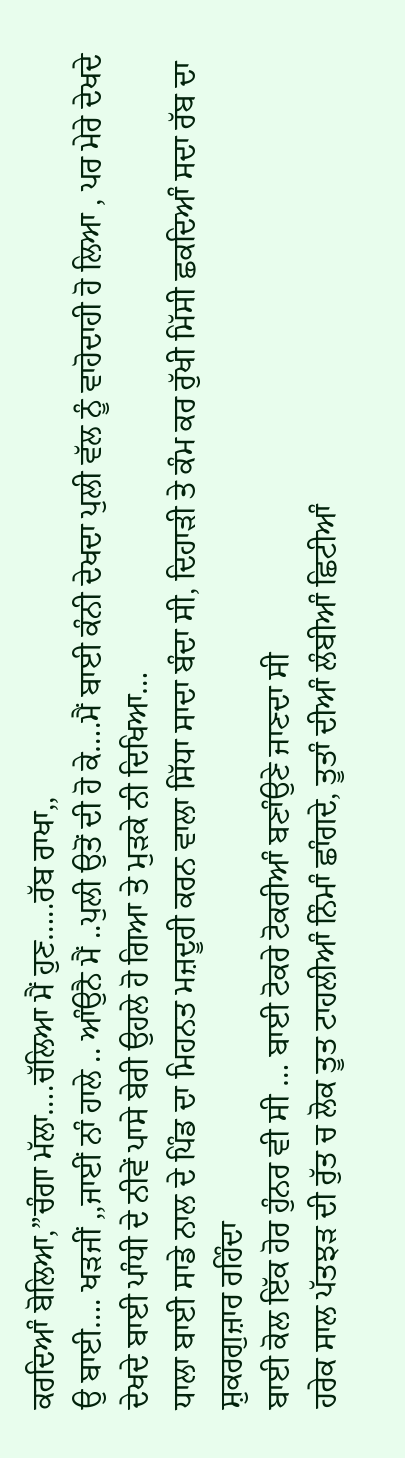ਕਰਦਿਆੰ ਬੋਲਿਆ,”ਚੰਗਾ ਮੱਲਾ….ਚੱਲਿਆ ਮੈਂ ਹੁਣ…..ਰੱਬ ਰਾਖਾ,,
ਉ ਬਾਈ…. ਖੜਜੀਂ ,,ਜਾਈਂ ਨਾੰ ਹਾਲੇ .. ਆੰਉਨੈ ਮੈਂ ..ਪੁਲੀ ਉਤੋਂ ਦੀ ਹੋ ਕੇ….ਮੈਂ ਬਾਈ ਕੰਨੀ ਦੇਖਦਾ ਪੁਲੀ ਵੱਲ ਨੂੰ ਵਾਹੋਦਾਹੀ ਹੋ ਲਿਆ , ਪਰ ਮੇਰੇ ਦੇਖਦੇ ਦੇਖਦੇ ਬਾਈ ਪਾੰਧੀ ਦੇ ਨੀਵੇਂ ਪਾਸੇ ਬੇਰੀ ਉਹਲੇ ਹੋ ਗਿਆ ਤੇ ਮੁੜਕੇ ਨੀ ਦਿਖਿਆ…
ਧਾਲਾ ਬਾਈ ਸਾਡੇ ਨਾਲ ਦੇ ਪਿੰਡ ਦਾ ਮਿਹਨਤ ਮਜ਼ਦੂਰੀ ਕਰਨ ਵਾਲਾ ਸਿੱਧਾ ਸਾਦਾ ਬੰਦਾ ਸੀ, ਦਿਹਾੜੀ ਤੇ ਕੰਮ ਕਰ ਰੁੱਖੀ ਮਿੱਸੀ ਛਕਦਿਆੰ ਸਦਾ ਰੱਬ ਦਾ ਸ਼ੁਕਰਗੁਜ਼ਾਰ ਰਹਿੰਦਾ
ਬਾਈ ਕੋਲ ਇੱਕ ਹੋਰ ਹੁੰਨਰ ਵੀ ਸੀ … ਬਾਈ ਟੋਕਰੇ ਟੋਕਰੀਆੰ ਬਣਾੰਉਣੇ ਜਾਣਦਾ ਸੀ
ਹਰੇਕ ਸਾਲ ਪੱਤਝੜ ਦੀ ਰੁੱਤ ਚ ਲੋਕ ਤੂਤ ਟਾਹਲੀਆੰ ਨਿੰਮਾੰ ਛਾੰਗਦੇ, ਤੂਤਾੰ ਦੀਆੰ ਲੰਬੀਆੰ ਛਿਟੀਆੰ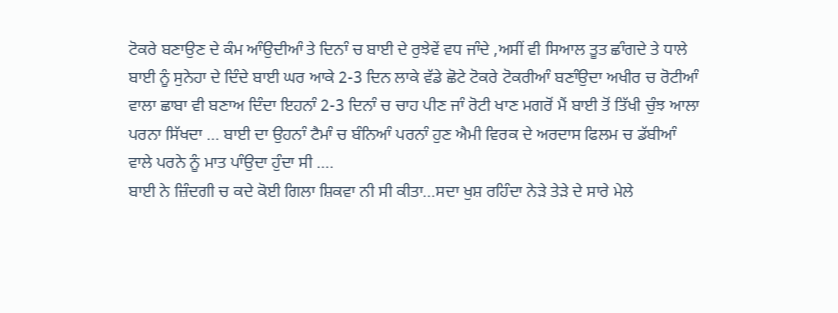ਟੋਕਰੇ ਬਣਾਉਣ ਦੇ ਕੰਮ ਆੰਉਦੀਆੰ ਤੇ ਦਿਨਾੰ ਚ ਬਾਈ ਦੇ ਰੁਝੇਵੇਂ ਵਧ ਜਾੰਦੇ ,ਅਸੀਂ ਵੀ ਸਿਆਲ ਤੂਤ ਛਾੰਗਦੇ ਤੇ ਧਾਲੇ ਬਾਈ ਨੂੰ ਸੁਨੇਹਾ ਦੇ ਦਿੰਦੇ ਬਾਈ ਘਰ ਆਕੇ 2-3 ਦਿਨ ਲਾਕੇ ਵੱਡੇ ਛੋਟੇ ਟੋਕਰੇ ਟੋਕਰੀਆੰ ਬਣਾੰਉਦਾ ਅਖੀਰ ਚ ਰੋਟੀਆੰ ਵਾਲਾ ਛਾਬਾ ਵੀ ਬਣਾਅ ਦਿੰਦਾ ਇਹਨਾੰ 2-3 ਦਿਨਾੰ ਚ ਚਾਹ ਪੀਣ ਜਾੰ ਰੋਟੀ ਖਾਣ ਮਗਰੋਂ ਮੈਂ ਬਾਈ ਤੋਂ ਤਿੱਖੀ ਚੁੰਝ ਆਲਾ ਪਰਨਾ ਸਿੱਖਦਾ … ਬਾਈ ਦਾ ਉਹਨਾੰ ਟੈਮਾੰ ਚ ਬੰਨਿਆੰ ਪਰਨਾੰ ਹੁਣ ਐਮੀ ਵਿਰਕ ਦੇ ਅਰਦਾਸ ਫਿਲਮ ਚ ਡੱਬੀਆੰ ਵਾਲੇ ਪਰਨੇ ਨੂੰ ਮਾਤ ਪਾੰਉਦਾ ਹੁੰਦਾ ਸੀ ….
ਬਾਈ ਨੇ ਜ਼ਿੰਦਗੀ ਚ ਕਦੇ ਕੋਈ ਗਿਲਾ ਸ਼ਿਕਵਾ ਨੀ ਸੀ ਕੀਤਾ…ਸਦਾ ਖੁਸ਼ ਰਹਿੰਦਾ ਨੇੜੇ ਤੇੜੇ ਦੇ ਸਾਰੇ ਮੇਲੇ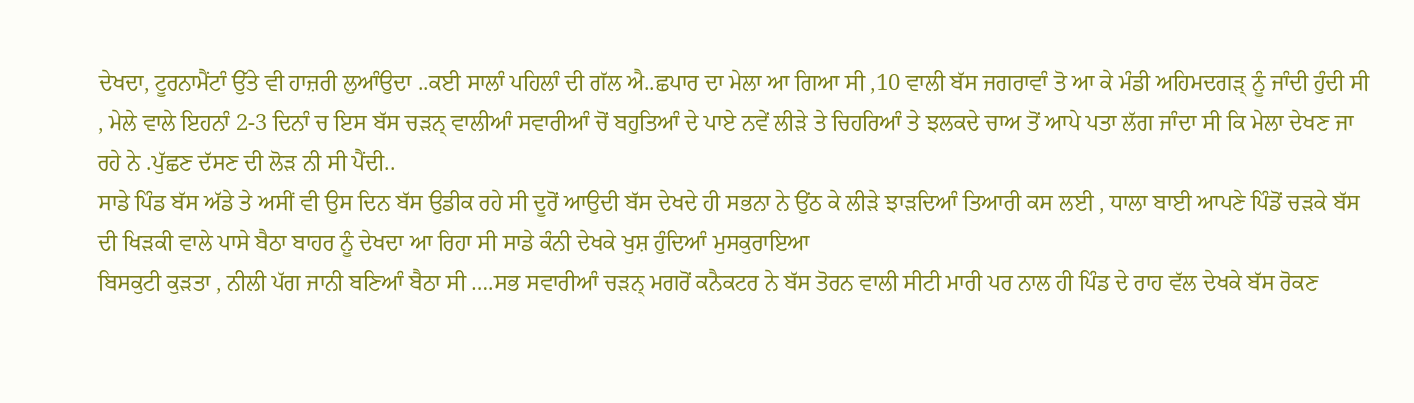ਦੇਖਦਾ, ਟੂਰਨਾਮੈਂਟਾੰ ਉੱਤੇ ਵੀ ਹਾਜ਼ਰੀ ਲੁਆੰਉਦਾ ..ਕਈ ਸਾਲਾੰ ਪਹਿਲਾੰ ਦੀ ਗੱਲ ਐ..ਛਪਾਰ ਦਾ ਮੇਲਾ ਆ ਗਿਆ ਸੀ ,10 ਵਾਲੀ ਬੱਸ ਜਗਰਾਵਾੰ ਤੋ ਆ ਕੇ ਮੰਡੀ ਅਹਿਮਦਗੜ੍ ਨੂੰ ਜਾੰਦੀ ਹੁੰਦੀ ਸੀ , ਮੇਲੇ ਵਾਲੇ ਇਹਨਾੰ 2-3 ਦਿਨਾੰ ਚ ਇਸ ਬੱਸ ਚੜਨ੍ ਵਾਲੀਆੰ ਸਵਾਰੀਆੰ ਚੋਂ ਬਹੁਤਿਆੰ ਦੇ ਪਾਏ ਨਵੇਂ ਲੀੜੇ ਤੇ ਚਿਹਰਿਆੰ ਤੇ ਝਲਕਦੇ ਚਾਅ ਤੋਂ ਆਪੇ ਪਤਾ ਲੱਗ ਜਾੰਦਾ ਸੀ ਕਿ ਮੇਲਾ ਦੇਖਣ ਜਾ ਰਹੇ ਨੇ .ਪੁੱਛਣ ਦੱਸਣ ਦੀ ਲੋੜ ਨੀ ਸੀ ਪੈਂਦੀ..
ਸਾਡੇ ਪਿੰਡ ਬੱਸ ਅੱਡੇ ਤੇ ਅਸੀਂ ਵੀ ਉਸ ਦਿਨ ਬੱਸ ਉਡੀਕ ਰਹੇ ਸੀ ਦੂਰੋਂ ਆਉਦੀ ਬੱਸ ਦੇਖਦੇ ਹੀ ਸਭਨਾ ਨੇ ਉਂਠ ਕੇ ਲੀੜੇ ਝਾੜਦਿਆੰ ਤਿਆਰੀ ਕਸ ਲਈ , ਧਾਲਾ ਬਾਈ ਆਪਣੇ ਪਿੰਡੋਂ ਚੜਕੇ ਬੱਸ ਦੀ ਖਿੜਕੀ ਵਾਲੇ ਪਾਸੇ ਬੈਠਾ ਬਾਹਰ ਨੂੰ ਦੇਖਦਾ ਆ ਰਿਹਾ ਸੀ ਸਾਡੇ ਕੰਨੀ ਦੇਖਕੇ ਖੁਸ਼ ਹੁੰਦਿਆੰ ਮੁਸਕੁਰਾਇਆ
ਬਿਸਕੁਟੀ ਕੁੜਤਾ , ਨੀਲੀ ਪੱਗ ਜਾਨੀ ਬਣਿਆੰ ਬੈਠਾ ਸੀ ….ਸਭ ਸਵਾਰੀਆੰ ਚੜਨ੍ ਮਗਰੋਂ ਕਨੈਕਟਰ ਨੇ ਬੱਸ ਤੋਰਨ ਵਾਲੀ ਸੀਟੀ ਮਾਰੀ ਪਰ ਨਾਲ ਹੀ ਪਿੰਡ ਦੇ ਰਾਹ ਵੱਲ ਦੇਖਕੇ ਬੱਸ ਰੋਕਣ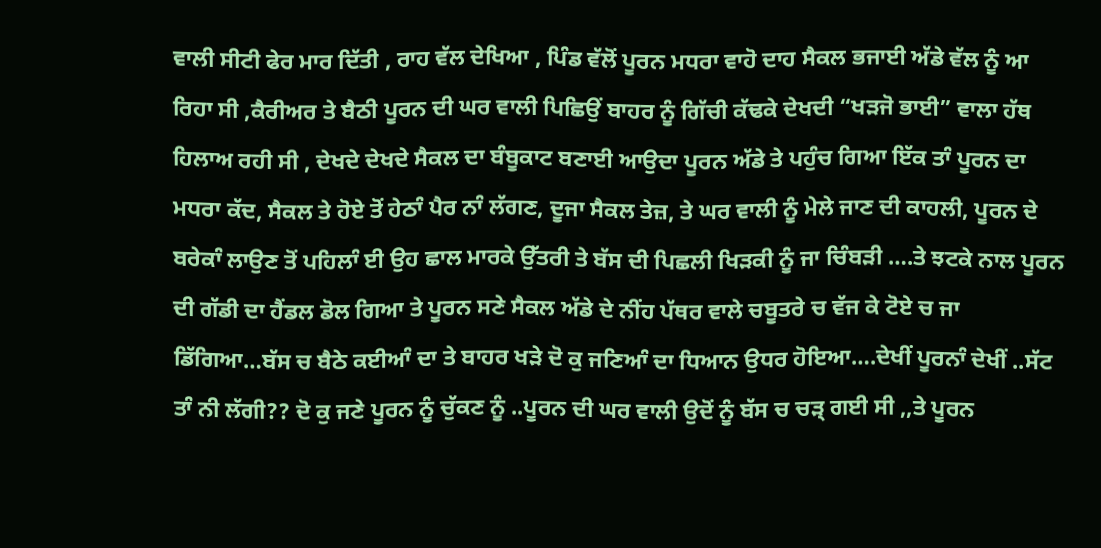ਵਾਲੀ ਸੀਟੀ ਫੇਰ ਮਾਰ ਦਿੱਤੀ , ਰਾਹ ਵੱਲ ਦੇਖਿਆ , ਪਿੰਡ ਵੱਲੋਂ ਪੂਰਨ ਮਧਰਾ ਵਾਹੋ ਦਾਹ ਸੈਕਲ ਭਜਾਈ ਅੱਡੇ ਵੱਲ ਨੂੰ ਆ ਰਿਹਾ ਸੀ ,ਕੈਰੀਅਰ ਤੇ ਬੈਠੀ ਪੂਰਨ ਦੀ ਘਰ ਵਾਲੀ ਪਿਛਿਉਂ ਬਾਹਰ ਨੂੰ ਗਿੱਚੀ ਕੱਢਕੇ ਦੇਖਦੀ “ਖੜਜੋ ਭਾਈ” ਵਾਲਾ ਹੱਥ ਹਿਲਾਅ ਰਹੀ ਸੀ , ਦੇਖਦੇ ਦੇਖਦੇ ਸੈਕਲ ਦਾ ਬੰਬੂਕਾਟ ਬਣਾਈ ਆਉਦਾ ਪੂਰਨ ਅੱਡੇ ਤੇ ਪਹੁੰਚ ਗਿਆ ਇੱਕ ਤਾੰ ਪੂਰਨ ਦਾ ਮਧਰਾ ਕੱਦ, ਸੈਕਲ ਤੇ ਹੋਏ ਤੋਂ ਹੇਠਾੰ ਪੈਰ ਨਾੰ ਲੱਗਣ, ਦੂਜਾ ਸੈਕਲ ਤੇਜ਼, ਤੇ ਘਰ ਵਾਲੀ ਨੂੰ ਮੇਲੇ ਜਾਣ ਦੀ ਕਾਹਲੀ, ਪੂਰਨ ਦੇ ਬਰੇਕਾੰ ਲਾਉਣ ਤੋਂ ਪਹਿਲਾੰ ਈ ਉਹ ਛਾਲ ਮਾਰਕੇ ਉੱਤਰੀ ਤੇ ਬੱਸ ਦੀ ਪਿਛਲੀ ਖਿੜਕੀ ਨੂੰ ਜਾ ਚਿੰਬੜੀ ….ਤੇ ਝਟਕੇ ਨਾਲ ਪੂਰਨ ਦੀ ਗੱਡੀ ਦਾ ਹੈਂਡਲ ਡੋਲ ਗਿਆ ਤੇ ਪੂਰਨ ਸਣੇ ਸੈਕਲ ਅੱਡੇ ਦੇ ਨੀਂਹ ਪੱਥਰ ਵਾਲੇ ਚਬੂਤਰੇ ਚ ਵੱਜ ਕੇ ਟੋਏ ਚ ਜਾ ਡਿੱਗਿਆ…ਬੱਸ ਚ ਬੈਠੇ ਕਈਆੰ ਦਾ ਤੇ ਬਾਹਰ ਖੜੇ ਦੋ ਕੁ ਜਣਿਆੰ ਦਾ ਧਿਆਨ ਉਧਰ ਹੋਇਆ….ਦੇਖੀਂ ਪੂਰਨਾੰ ਦੇਖੀਂ ..ਸੱਟ ਤਾੰ ਨੀ ਲੱਗੀ?? ਦੋ ਕੁ ਜਣੇ ਪੂਰਨ ਨੂੰ ਚੁੱਕਣ ਨੂੰ ..ਪੂਰਨ ਦੀ ਘਰ ਵਾਲੀ ਉਦੋਂ ਨੂੰ ਬੱਸ ਚ ਚੜ੍ ਗਈ ਸੀ ,,ਤੇ ਪੂਰਨ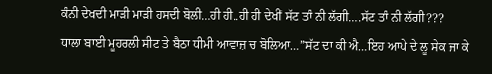ਕੰਨੀ ਦੇਖਦੀ ਮਾੜੀ ਮਾੜੀ ਹਸਦੀ ਬੋਲੀ…ਹੀ ਹੀ..ਹੀ ਹੀ ਦੇਖੀਂ ਸੱਟ ਤਾੰ ਨੀ ਲੱਗੀ….ਸੱਟ ਤਾੰ ਨੀ ਲੱਗੀ???
ਧਾਲਾ ਬਾਈ ਮੂਹਰਲੀ ਸੀਟ ਤੇ ਬੈਠਾ ਧੀਮੀ ਆਵਾਜ਼ ਚ ਬੋਲਿਆ…”ਸੱਟ ਦਾ ਕੀ ਐ…ਇਹ ਆਪੇ ਦੇ ਲੂ ਸੇਕ ਜਾ ਕੇ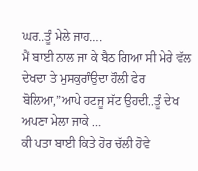ਘਰ..ਤੂੰ ਮੇਲੇ ਜਾਹ….
ਮੈਂ ਬਾਈ ਨਾਲ ਜਾ ਕੇ ਬੈਠ ਗਿਆ ਸੀ ਮੇਰੇ ਵੱਲ ਦੇਖਦਾ ਤੇ ਮੁਸਕੁਰਾੰਉਦਾ ਹੌਲੀ ਫੇਰ ਬੋਲਿਆ,”ਆਪੇ ਹਟਜੂ ਸੱਟ ਉਹਦੀ..ਤੂੰ ਦੇਖ ਅਪਣਾ ਮੇਲਾ ਜਾਕੇ …
ਕੀ ਪਤਾ ਬਾਈ ਕਿਤੇ ਹੋਰ ਚੱਲੀ ਹੋਵੇ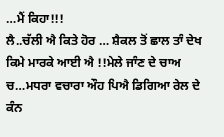…ਮੈਂ ਕਿਹਾ!!!
ਲੈ..ਚੱਲੀ ਐ ਕਿਤੇ ਹੋਰ … ਸ਼ੈਕਲ ਤੋਂ ਛਾਲ ਤਾੰ ਦੇਖ ਕਿਮੇ ਮਾਰਕੇ ਆਈ ਐ !!ਮੇਲੇ ਜਾੰਣ ਦੇ ਚਾਅ ਚ…ਮਧਰਾ ਵਚਾਰਾ ਔਹ ਪਿਐ ਡਿਗਿਆ ਰੇਲ ਦੇ ਕੰਨ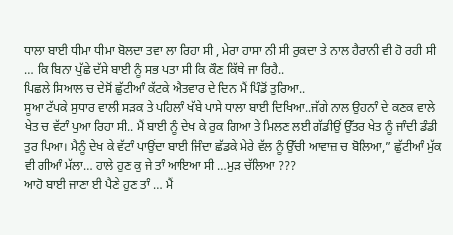ਧਾਲਾ ਬਾਈ ਧੀਮਾ ਧੀਮਾ ਬੋਲਦਾ ਤਵਾ ਲਾ ਰਿਹਾ ਸੀ , ਮੇਰਾ ਹਾਸਾ ਨੀ ਸੀ ਰੁਕਦਾ ਤੇ ਨਾਲ ਹੈਰਾਨੀ ਵੀ ਹੋ ਰਹੀ ਸੀ … ਕਿ ਬਿਨਾ ਪੁੱਛੇ ਦੱਸੇ ਬਾਈ ਨੂੰ ਸਭ ਪਤਾ ਸੀ ਕਿ ਕੌਣ ਕਿੱਥੇ ਜਾ ਰਿਹੈ..
ਪਿਛਲੇ ਸਿਆਲ ਚ ਦੇਸੋਂ ਛੁੱਟੀਆੰ ਕੱਟਕੇ ਐਤਵਾਰ ਦੇ ਦਿਨ ਮੈਂ ਪਿੰਡੋਂ ਤੁਰਿਆ..
ਸੂਆ ਟੱਪਕੇ ਸੁਧਾਰ ਵਾਲੀ ਸੜਕ ਤੇ ਪਹਿਲਾੰ ਖੱਬੇ ਪਾਸੇ ਧਾਲਾ ਬਾਈ ਦਿਖਿਆ..ਜੱਗੇ ਨਾਲ ਉਹਨਾੰ ਦੇ ਕਣਕ ਵਾਲੇ ਖੇਤ ਚ ਵੱਟਾੰ ਪੁਆ ਰਿਹਾ ਸੀ.. ਮੈਂ ਬਾਈ ਨੂੰ ਦੇਖ ਕੇ ਰੁਕ ਗਿਆ ਤੇ ਮਿਲਣ ਲਈ ਗੱਡੀਉਂ ਉੱਤਰ ਖੇਤ ਨੂੰ ਜਾੰਦੀ ਡੰਡੀ ਤੁਰ ਪਿਆ। ਮੈਨੂੰ ਦੇਖ ਕੇ ਵੱਟਾੰ ਪਾਉਂਦਾ ਬਾਈ ਜਿੰਦਾ ਛੱਡਕੇ ਮੇਰੇ ਵੱਲ ਨੂੰ ਉੱਚੀ ਆਵਾਜ਼ ਚ ਬੋਲਿਆ,” ਛੁੱਟੀਆੰ ਮੁੱਕ ਵੀ ਗੀਆੰ ਮੱਲਾ… ਹਾਲੇ ਹੁਣ ਕੁ ਜੇ ਤਾੰ ਆਇਆ ਸੀ …ਮੁੜ ਚੱਲਿਆ ???
ਆਹੋ ਬਾਈ ਜਾਣਾ ਈ ਪੈਣੇ ਹੁਣ ਤਾੰ … ਮੈਂ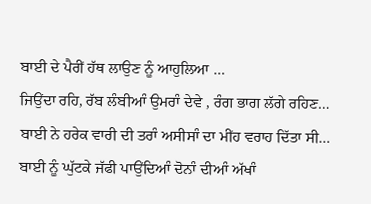ਬਾਈ ਦੇ ਪੈਰੀਂ ਹੱਥ ਲਾਉਣ ਨੂੰ ਆਹੁਲਿਆ …
ਜਿਉਂਦਾ ਰਹਿ, ਰੱਬ ਲੰਬੀਆੰ ਉਮਰਾੰ ਦੇਵੇ , ਰੰਗ ਭਾਗ ਲੱਗੇ ਰਹਿਣ…
ਬਾਈ ਨੇ ਹਰੇਕ ਵਾਰੀ ਦੀ ਤਰਾੰ ਅਸੀਸਾੰ ਦਾ ਮੀਂਹ ਵਰਾਹ ਦਿੱਤਾ ਸੀ… ਬਾਈ ਨੂੰ ਘੁੱਟਕੇ ਜੱਫੀ ਪਾਉਂਦਿਆੰ ਦੋਨਾੰ ਦੀਆੰ ਅੱਖਾੰ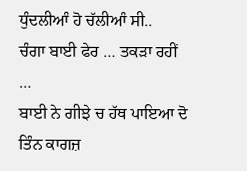ਧੁੰਦਲੀਆੰ ਹੋ ਚੱਲੀਆੰ ਸੀ..
ਚੰਗਾ ਬਾਈ ਫੇਰ … ਤਕੜਾ ਰਹੀਂ …
ਬਾਈ ਨੇ ਗੀਝੇ ਚ ਹੱਥ ਪਾਇਆ ਦੋ ਤਿੰਨ ਕਾਗਜ਼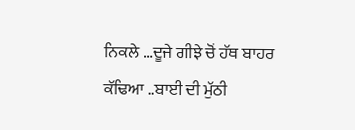ਨਿਕਲੇ …ਦੂਜੇ ਗੀਝੇ ਚੋਂ ਹੱਥ ਬਾਹਰ ਕੱਢਿਆ ..ਬਾਈ ਦੀ ਮੁੱਠੀ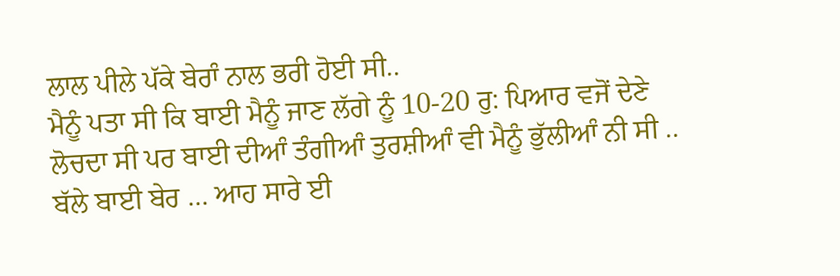ਲਾਲ ਪੀਲੇ ਪੱਕੇ ਬੇਰਾੰ ਨਾਲ ਭਰੀ ਹੋਈ ਸੀ..
ਮੈਨੂੰ ਪਤਾ ਸੀ ਕਿ ਬਾਈ ਮੈਨੂੰ ਜਾਣ ਲੱਗੇ ਨੂੰ 10-20 ਰੁ: ਪਿਆਰ ਵਜੋਂ ਦੇਣੇ ਲੋਚਦਾ ਸੀ ਪਰ ਬਾਈ ਦੀਆੰ ਤੰਗੀਆੰ ਤੁਰਸ਼ੀਆੰ ਵੀ ਮੈਨੂੰ ਭੁੱਲੀਆੰ ਨੀ ਸੀ ..
ਬੱਲੇ ਬਾਈ ਬੇਰ … ਆਹ ਸਾਰੇ ਈ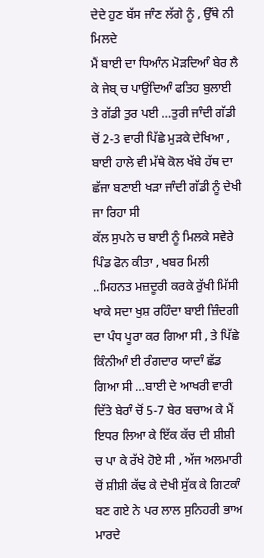ਦੇਦੇ ਹੁਣ ਬੱਸ ਜਾੰਣ ਲੱਗੇ ਨੂੰ , ਉੱਥੇ ਨੀ ਮਿਲਦੇ
ਮੈਂ ਬਾਈ ਦਾ ਧਿਆੰਨ ਮੋੜਦਿਆੰ ਬੇਰ ਲੈ ਕੇ ਜੇਬ੍ ਚ ਪਾਉਂਦਿਆੰ ਫਤਿਹ ਬੁਲਾਈ ਤੇ ਗੱਡੀ ਤੁਰ ਪਈ …ਤੁਰੀ ਜਾੰਦੀ ਗੱਡੀ ਚੋਂ 2-3 ਵਾਰੀ ਪਿੱਛੇ ਮੁੜਕੇ ਦੇਖਿਆ , ਬਾਈ ਹਾਲੇ ਵੀ ਮੱਥੇ ਕੋਲ ਖੱਬੇ ਹੱਥ ਦਾ ਛੱਜਾ ਬਣਾਈ ਖੜਾ ਜਾੰਦੀ ਗੱਡੀ ਨੂੰ ਦੇਖੀ ਜਾ ਰਿਹਾ ਸੀ
ਕੱਲ ਸੁਪਨੇ ਚ ਬਾਈ ਨੂੰ ਮਿਲਕੇ ਸਵੇਰੇ ਪਿੰਡ ਫੋਨ ਕੀਤਾ , ਖਬਰ ਮਿਲੀ ..ਮਿਹਨਤ ਮਜ਼ਦੂਰੀ ਕਰਕੇ ਰੁੱਖੀ ਮਿੱਸੀ ਖਾਕੇ ਸਦਾ ਖੁਸ਼ ਰਹਿੰਦਾ ਬਾਈ ਜ਼ਿੰਦਗੀ ਦਾ ਪੰਧ ਪੂਰਾ ਕਰ ਗਿਆ ਸੀ , ਤੇ ਪਿੱਛੇ ਕਿੰਨੀਆੰ ਈ ਰੰਗਦਾਰ ਯਾਦਾੰ ਛੱਡ ਗਿਆ ਸੀ …ਬਾਈ ਦੇ ਆਖਰੀ ਵਾਰੀ ਦਿੱਤੇ ਬੇਰਾੰ ਚੋਂ 5-7 ਬੇਰ ਬਚਾਅ ਕੇ ਮੈਂ ਇਧਰ ਲਿਆ ਕੇ ਇੱਕ ਕੱਚ ਦੀ ਸ਼ੀਸ਼ੀ ਚ ਪਾ ਕੇ ਰੱਖੇ ਹੋਏ ਸੀ , ਅੱਜ ਅਲਮਾਰੀ ਚੋਂ ਸ਼ੀਸ਼ੀ ਕੱਢ ਕੇ ਦੇਖੀ ਸੁੱਕ ਕੇ ਗਿਟਕਾੰ ਬਣ ਗਏ ਨੇ ਪਰ ਲਾਲ ਸੁਨਿਹਰੀ ਭਾਅ ਮਾਰਦੇ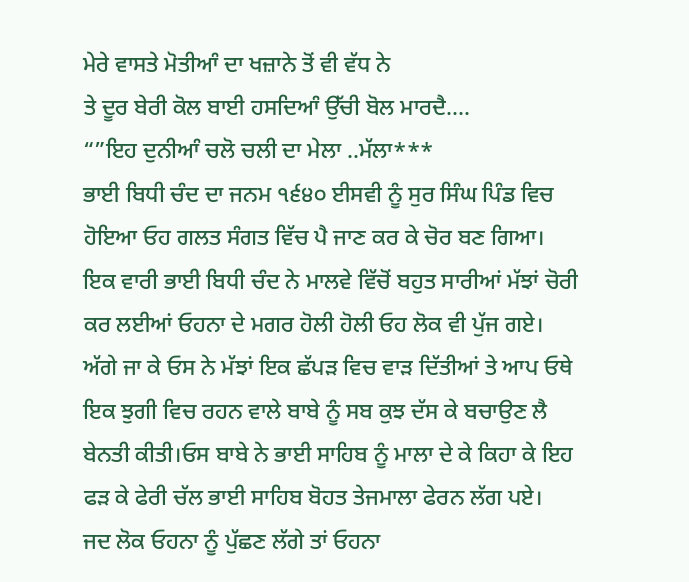ਮੇਰੇ ਵਾਸਤੇ ਮੋਤੀਆੰ ਦਾ ਖਜ਼ਾਨੇ ਤੋਂ ਵੀ ਵੱਧ ਨੇ
ਤੇ ਦੂਰ ਬੇਰੀ ਕੋਲ ਬਾਈ ਹਸਦਿਆੰ ਉੱਚੀ ਬੋਲ ਮਾਰਦੈ….
“”ਇਹ ਦੁਨੀਆੰ ਚਲੋ ਚਲੀ ਦਾ ਮੇਲਾ ..ਮੱਲਾ***
ਭਾਈ ਬਿਧੀ ਚੰਦ ਦਾ ਜਨਮ ੧੬੪੦ ਈਸਵੀ ਨੂੰ ਸੁਰ ਸਿੰਘ ਪਿੰਡ ਵਿਚ ਹੋਇਆ ਓਹ ਗਲਤ ਸੰਗਤ ਵਿੱਚ ਪੈ ਜਾਣ ਕਰ ਕੇ ਚੋਰ ਬਣ ਗਿਆ।
ਇਕ ਵਾਰੀ ਭਾਈ ਬਿਧੀ ਚੰਦ ਨੇ ਮਾਲਵੇ ਵਿੱਚੋਂ ਬਹੁਤ ਸਾਰੀਆਂ ਮੱਝਾਂ ਚੋਰੀ ਕਰ ਲਈਆਂ ਓਹਨਾ ਦੇ ਮਗਰ ਹੋਲੀ ਹੋਲੀ ਓਹ ਲੋਕ ਵੀ ਪੁੱਜ ਗਏ।
ਅੱਗੇ ਜਾ ਕੇ ਓਸ ਨੇ ਮੱਝਾਂ ਇਕ ਛੱਪੜ ਵਿਚ ਵਾੜ ਦਿੱਤੀਆਂ ਤੇ ਆਪ ਓਥੇ ਇਕ ਝੁਗੀ ਵਿਚ ਰਹਨ ਵਾਲੇ ਬਾਬੇ ਨੂੰ ਸਬ ਕੁਝ ਦੱਸ ਕੇ ਬਚਾਉਣ ਲੈ ਬੇਨਤੀ ਕੀਤੀ।ਓਸ ਬਾਬੇ ਨੇ ਭਾਈ ਸਾਹਿਬ ਨੂੰ ਮਾਲਾ ਦੇ ਕੇ ਕਿਹਾ ਕੇ ਇਹ ਫੜ ਕੇ ਫੇਰੀ ਚੱਲ ਭਾਈ ਸਾਹਿਬ ਬੋਹਤ ਤੇਜਮਾਲਾ ਫੇਰਨ ਲੱਗ ਪਏ।
ਜਦ ਲੋਕ ਓਹਨਾ ਨੂੰ ਪੁੱਛਣ ਲੱਗੇ ਤਾਂ ਓਹਨਾ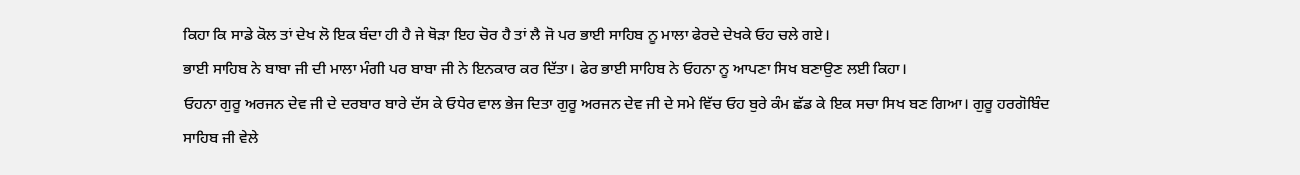ਕਿਹਾ ਕਿ ਸਾਡੇ ਕੋਲ ਤਾਂ ਦੇਖ ਲੋ ਇਕ ਬੰਦਾ ਹੀ ਹੈ ਜੇ ਥੋੜਾ ਇਹ ਚੋਰ ਹੈ ਤਾਂ ਲੈ ਜੋ ਪਰ ਭਾਈ ਸਾਹਿਬ ਨੂ ਮਾਲਾ ਫੇਰਦੇ ਦੇਖਕੇ ਓਹ ਚਲੇ ਗਏ।
ਭਾਈ ਸਾਹਿਬ ਨੇ ਬਾਬਾ ਜੀ ਦੀ ਮਾਲਾ ਮੰਗੀ ਪਰ ਬਾਬਾ ਜੀ ਨੇ ਇਨਕਾਰ ਕਰ ਦਿੱਤਾ। ਫੇਰ ਭਾਈ ਸਾਹਿਬ ਨੇ ਓਹਨਾ ਨੂ ਆਪਣਾ ਸਿਖ ਬਣਾਉਣ ਲਈ ਕਿਹਾ।
ਓਹਨਾ ਗੁਰੂ ਅਰਜਨ ਦੇਵ ਜੀ ਦੇ ਦਰਬਾਰ ਬਾਰੇ ਦੱਸ ਕੇ ਓਧੇਰ ਵਾਲ ਭੇਜ ਦਿਤਾ ਗੁਰੂ ਅਰਜਨ ਦੇਵ ਜੀ ਦੇ ਸਮੇ ਵਿੱਚ ਓਹ ਬੁਰੇ ਕੰਮ ਛੱਡ ਕੇ ਇਕ ਸਚਾ ਸਿਖ ਬਣ ਗਿਆ। ਗੁਰੂ ਹਰਗੋਬਿੰਦ ਸਾਹਿਬ ਜੀ ਵੇਲੇ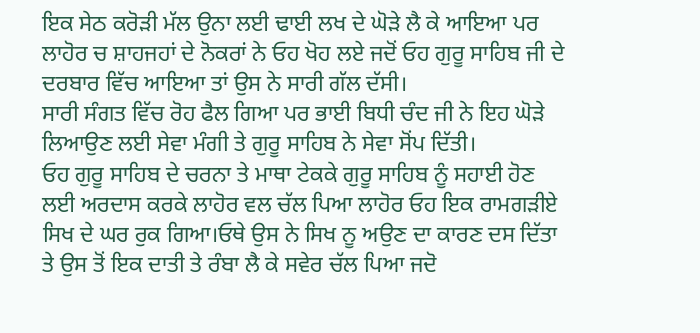ਇਕ ਸੇਠ ਕਰੋੜੀ ਮੱਲ ਉਨਾ ਲਈ ਢਾਈ ਲਖ ਦੇ ਘੋੜੇ ਲੈ ਕੇ ਆਇਆ ਪਰ ਲਾਹੋਰ ਚ ਸ਼ਾਹਜਹਾਂ ਦੇ ਨੋਕਰਾਂ ਨੇ ਓਹ ਖੋਹ ਲਏ ਜਦੋਂ ਓਹ ਗੁਰੂ ਸਾਹਿਬ ਜੀ ਦੇ ਦਰਬਾਰ ਵਿੱਚ ਆਇਆ ਤਾਂ ਉਸ ਨੇ ਸਾਰੀ ਗੱਲ ਦੱਸੀ।
ਸਾਰੀ ਸੰਗਤ ਵਿੱਚ ਰੋਹ ਫੈਲ ਗਿਆ ਪਰ ਭਾਈ ਬਿਧੀ ਚੰਦ ਜੀ ਨੇ ਇਹ ਘੋੜੇ ਲਿਆਉਣ ਲਈ ਸੇਵਾ ਮੰਗੀ ਤੇ ਗੁਰੂ ਸਾਹਿਬ ਨੇ ਸੇਵਾ ਸੋਂਪ ਦਿੱਤੀ।
ਓਹ ਗੁਰੂ ਸਾਹਿਬ ਦੇ ਚਰਨਾ ਤੇ ਮਾਥਾ ਟੇਕਕੇ ਗੁਰੂ ਸਾਹਿਬ ਨੂੰ ਸਹਾਈ ਹੋਣ ਲਈ ਅਰਦਾਸ ਕਰਕੇ ਲਾਹੋਰ ਵਲ ਚੱਲ ਪਿਆ ਲਾਹੋਰ ਓਹ ਇਕ ਰਾਮਗੜੀਏ ਸਿਖ ਦੇ ਘਰ ਰੁਕ ਗਿਆ।ਓਥੇ ਉਸ ਨੇ ਸਿਖ ਨੂ ਅਉਣ ਦਾ ਕਾਰਣ ਦਸ ਦਿੱਤਾ ਤੇ ਉਸ ਤੋਂ ਇਕ ਦਾਤੀ ਤੇ ਰੰਬਾ ਲੈ ਕੇ ਸਵੇਰ ਚੱਲ ਪਿਆ ਜਦੋ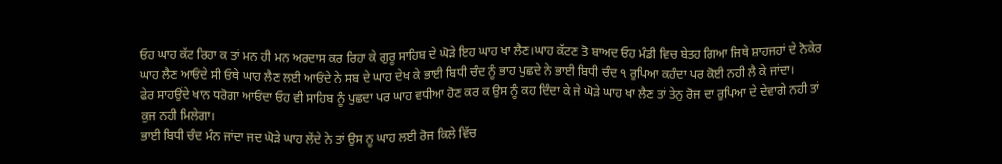ਓਹ ਘਾਹ ਕੱਟ ਰਿਹਾ ਕ ਤਾਂ ਮਨ ਹੀ ਮਨ ਅਰਦਾਸ ਕਰ ਰਿਹਾ ਕੇ ਗੁਰੂ ਸਾਹਿਬ ਦੇ ਘੋੜੇ ਇਹ ਘਾਹ ਖਾ ਲੈਣ।ਘਾਹ ਕੱਟਣ ਤੋ ਬਾਅਦ ਓਹ ਮੰਡੀ ਵਿਚ ਬੇਤਹ ਗਿਆ ਜਿਥੇ ਸ਼ਾਹਜਹਾਂ ਦੇ ਨੋਕੇਰ ਘਾਹ ਲੈਣ ਆਓਂਦੇ ਸੀ ਓਥੇ ਘਾਹ ਲੈਣ ਲਈ ਆਓਂਦੇ ਨੇ ਸਬ ਦੇ ਘਾਹ ਦੇਖ ਕੇ ਭਾਈ ਬਿਧੀ ਚੰਦ ਨੂੰ ਭਾਹ ਪੁਛਦੇ ਨੇ ਭਾਈ ਬਿਧੀ ਚੰਦ ੧ ਰੁਪਿਆ ਕਹੰਦਾ ਪਰ ਕੋਈ ਨਹੀ ਲੈ ਕੇ ਜਾਂਦਾ।
ਫੇਰ ਸਾਹਉਂਦੇ ਖਾਨ ਧਰੋਗਾ ਆਓਂਦਾ ਓਹ ਵੀ ਸਾਹਿਬ ਨੂੰ ਪੁਛਦਾ ਪਰ ਘਾਹ ਵਧੀਆ ਹੋਣ ਕਰ ਕ ਉਸ ਨੂੰ ਕਹ ਦਿੰਦਾ ਕੇ ਜੇ ਘੋੜੇ ਘਾਹ ਖਾ ਲੈਣ ਤਾਂ ਤੇਨੁ ਰੋਜ ਦਾ ਰੁਪਿਆ ਦੇ ਦੇਵਾਗੇ ਨਹੀ ਤਾਂ ਕੁਜ ਨਹੀ ਮਿਲੇਗਾ।
ਭਾਈ ਬਿਧੀ ਚੰਦ ਮੰਨ ਜਾਂਦਾ ਜਦ ਘੋੜੇ ਘਾਹ ਲੇਂਦੇ ਨੇ ਤਾਂ ਉਸ ਨੂ ਘਾਹ ਲਈ ਰੋਜ ਕਿਲੇ ਵਿੱਚ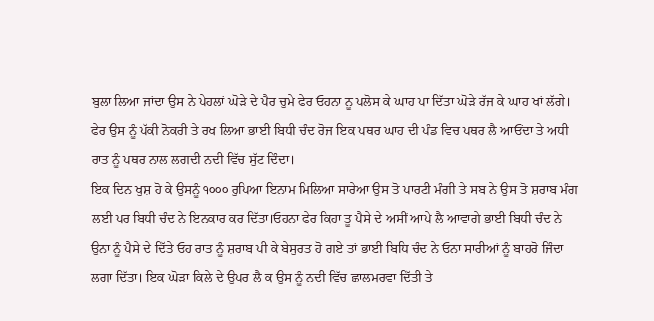ਬੁਲਾ ਲਿਆ ਜਾਂਦਾ ਉਸ ਨੇ ਪੇਹਲਾਂ ਘੋੜੇ ਦੇ ਪੈਰ ਚੁਮੇ ਫੇਰ ਓਹਨਾ ਨੂ ਪਲੋਸ ਕੇ ਘਾਹ ਪਾ ਦਿੱਤਾ ਘੋੜੇ ਰੱਜ ਕੇ ਘਾਹ ਖਾਂ ਲੱਗੇ। ਫੇਰ ਉਸ ਨੂੰ ਪੱਕੀ ਨੋਕਰੀ ਤੇ ਰਖ ਲਿਆ ਭਾਈ ਬਿਧੀ ਚੰਦ ਰੋਜ ਇਕ ਪਥਰ ਘਾਹ ਦੀ ਪੰਡ ਵਿਚ ਪਥਰ ਲੈ ਆਓਂਦਾ ਤੇ ਅਧੀ ਰਾਤ ਨੂੰ ਪਥਰ ਨਾਲ ਲਗਦੀ ਨਦੀ ਵਿੱਚ ਸੁੱਟ ਦਿੰਦਾ।
ਇਕ ਦਿਨ ਖੁਸ਼ ਹੋ ਕੇ ਉਸਨੂੰ ੧੦੦੦ ਰੁਪਿਆ ਇਨਾਮ ਮਿਲਿਆ ਸਾਰੇਆ ਉਸ ਤੋ ਪਾਰਟੀ ਮੰਗੀ ਤੇ ਸਬ ਨੇ ਉਸ ਤੋ ਸ਼ਰਾਬ ਮੰਗ ਲਈ ਪਰ ਬਿਧੀ ਚੰਦ ਨੇ ਇਨਕਾਰ ਕਰ ਦਿੱਤਾ।ਓਹਨਾ ਫੇਰ ਕਿਹਾ ਤੂ ਪੈਸੇ ਦੇ ਅਸੀਂ ਆਪੇ ਲੈ ਆਵਾਗੇ ਭਾਈ ਬਿਧੀ ਚੰਦ ਨੇ ਉਨਾ ਨੂੰ ਪੈਸੇ ਦੇ ਦਿੱਤੇ ਓਹ ਰਾਤ ਨੂੰ ਸ਼ਰਾਬ ਪੀ ਕੇ ਬੇਸੁਰਤ ਹੋ ਗਏ ਤਾਂ ਭਾਈ ਬਿਧਿ ਚੰਦ ਨੇ ਓਨਾ ਸਾਰੀਆਂ ਨੂੰ ਬਾਹਰੋ ਜਿੰਦਾ ਲਗਾ ਦਿੱਤਾ। ਇਕ ਘੋੜਾ ਕਿਲੇ ਦੇ ਉਪਰ ਲੈ ਕ ਉਸ ਨੂੰ ਨਦੀ ਵਿੱਚ ਛਾਲਮਰਵਾ ਦਿੱਤੀ ਤੇ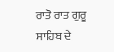ਰਾਤੋ ਰਾਤ ਗੁਰੂ ਸਾਹਿਬ ਦੇ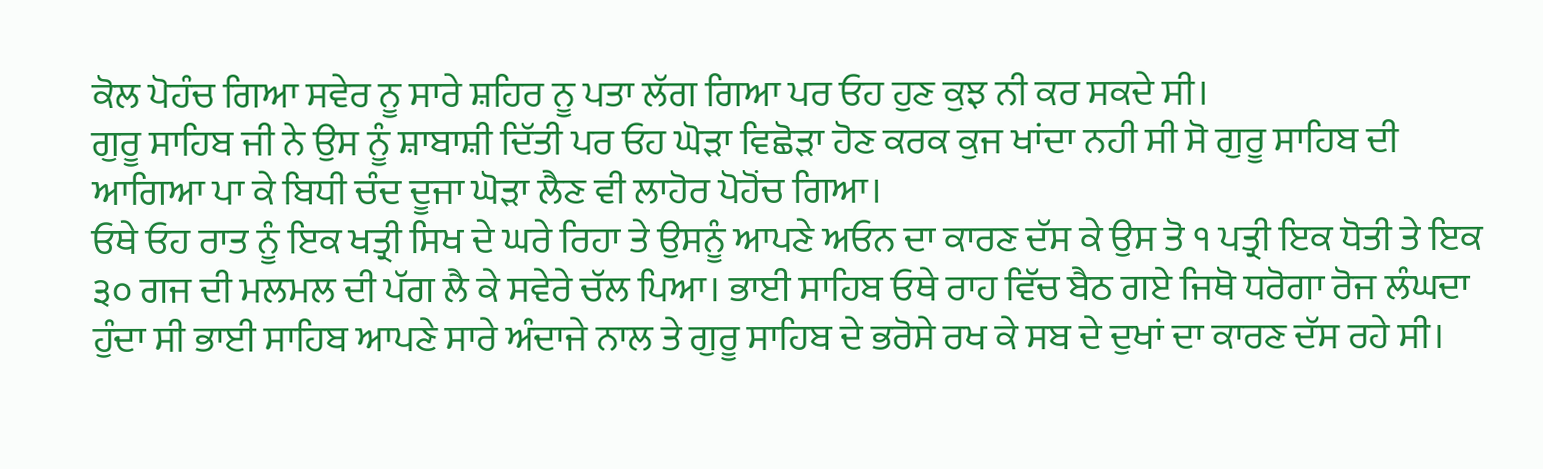ਕੋਲ ਪੋਹੰਚ ਗਿਆ ਸਵੇਰ ਨੂ ਸਾਰੇ ਸ਼ਹਿਰ ਨੂ ਪਤਾ ਲੱਗ ਗਿਆ ਪਰ ਓਹ ਹੁਣ ਕੁਝ ਨੀ ਕਰ ਸਕਦੇ ਸੀ।
ਗੁਰੂ ਸਾਹਿਬ ਜੀ ਨੇ ਉਸ ਨੂੰ ਸ਼ਾਬਾਸ਼ੀ ਦਿੱਤੀ ਪਰ ਓਹ ਘੋੜਾ ਵਿਛੋੜਾ ਹੋਣ ਕਰਕ ਕੁਜ ਖਾਂਦਾ ਨਹੀ ਸੀ ਸੋ ਗੁਰੂ ਸਾਹਿਬ ਦੀ ਆਗਿਆ ਪਾ ਕੇ ਬਿਧੀ ਚੰਦ ਦੂਜਾ ਘੋੜਾ ਲੈਣ ਵੀ ਲਾਹੋਰ ਪੋਹੋਂਚ ਗਿਆ।
ਓਥੇ ਓਹ ਰਾਤ ਨੂੰ ਇਕ ਖਤ੍ਰੀ ਸਿਖ ਦੇ ਘਰੇ ਰਿਹਾ ਤੇ ਉਸਨੂੰ ਆਪਣੇ ਅਓਨ ਦਾ ਕਾਰਣ ਦੱਸ ਕੇ ਉਸ ਤੋ ੧ ਪਤ੍ਰੀ ਇਕ ਧੋਤੀ ਤੇ ਇਕ ੩੦ ਗਜ ਦੀ ਮਲਮਲ ਦੀ ਪੱਗ ਲੈ ਕੇ ਸਵੇਰੇ ਚੱਲ ਪਿਆ। ਭਾਈ ਸਾਹਿਬ ਓਥੇ ਰਾਹ ਵਿੱਚ ਬੈਠ ਗਏ ਜਿਥੋ ਧਰੋਗਾ ਰੋਜ ਲੰਘਦਾ ਹੁੰਦਾ ਸੀ ਭਾਈ ਸਾਹਿਬ ਆਪਣੇ ਸਾਰੇ ਅੰਦਾਜੇ ਨਾਲ ਤੇ ਗੁਰੂ ਸਾਹਿਬ ਦੇ ਭਰੋਸੇ ਰਖ ਕੇ ਸਬ ਦੇ ਦੁਖਾਂ ਦਾ ਕਾਰਣ ਦੱਸ ਰਹੇ ਸੀ।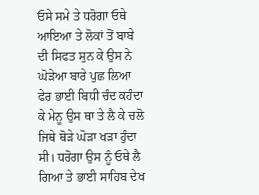ਓਸੇ ਸਮੇ ਤੇ ਧਰੋਗਾ ਓਥੇ ਆਇਆ ਤੇ ਲੋਕਾਂ ਤੋਂ ਬਾਬੇ ਦੀ ਸਿਫਤ ਸੁਨ ਕੇ ਉਸ ਨੇ ਘੋੜੇਆ ਬਾਰੇ ਪੁਛ ਲਿਆ ਫੇਰ ਭਾਈ ਬਿਧੀ ਚੰਦ ਕਹੰਦਾ ਕੇ ਮੇਨੂ ਉਸ ਥਾ ਤੇ ਲੈ ਕੇ ਚਲੋ ਜਿਥੇ ਥੋੜੇ ਘੋੜਾ ਖੜਾ ਹੁੰਦਾ ਸੀ। ਧਰੋਗਾ ਉਸ ਨੂੰ ਓਥੇ ਲੈ ਗਿਆ ਤੇ ਭਾਈ ਸਾਹਿਬ ਦੇਖ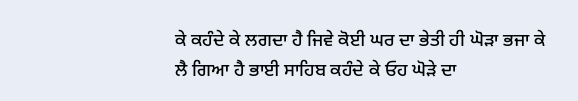ਕੇ ਕਹੰਦੇ ਕੇ ਲਗਦਾ ਹੈ ਜਿਵੇ ਕੋਈ ਘਰ ਦਾ ਭੇਤੀ ਹੀ ਘੋੜਾ ਭਜਾ ਕੇ ਲੈ ਗਿਆ ਹੈ ਭਾਈ ਸਾਹਿਬ ਕਹੰਦੇ ਕੇ ਓਹ ਘੋੜੇ ਦਾ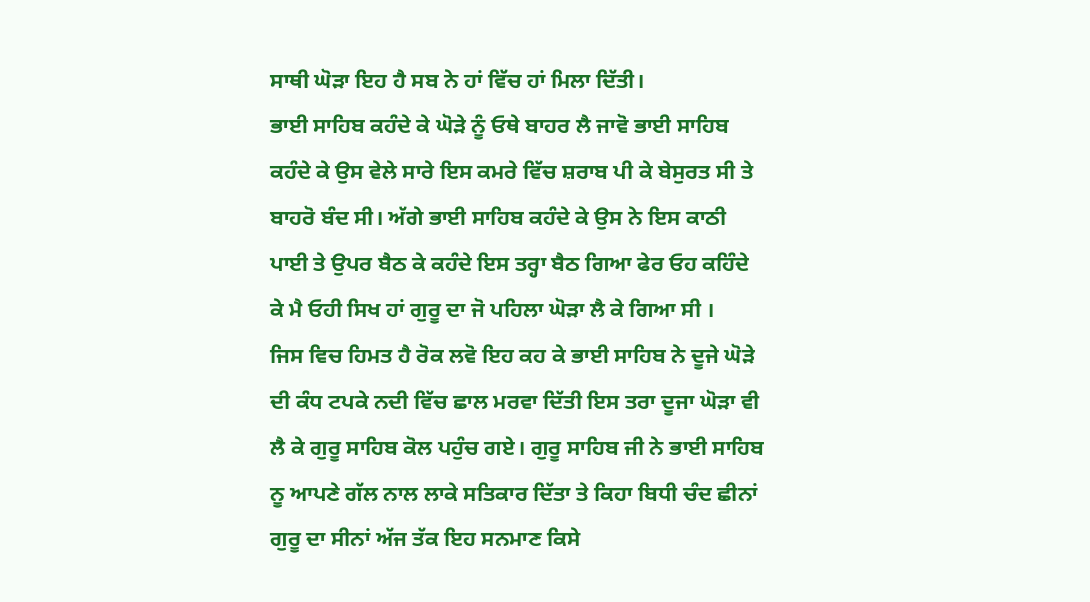ਸਾਥੀ ਘੋੜਾ ਇਹ ਹੈ ਸਬ ਨੇ ਹਾਂ ਵਿੱਚ ਹਾਂ ਮਿਲਾ ਦਿੱਤੀ।
ਭਾਈ ਸਾਹਿਬ ਕਹੰਦੇ ਕੇ ਘੋੜੇ ਨੂੰ ਓਥੇ ਬਾਹਰ ਲੈ ਜਾਵੋ ਭਾਈ ਸਾਹਿਬ ਕਹੰਦੇ ਕੇ ਉਸ ਵੇਲੇ ਸਾਰੇ ਇਸ ਕਮਰੇ ਵਿੱਚ ਸ਼ਰਾਬ ਪੀ ਕੇ ਬੇਸੁਰਤ ਸੀ ਤੇ ਬਾਹਰੋ ਬੰਦ ਸੀ। ਅੱਗੇ ਭਾਈ ਸਾਹਿਬ ਕਹੰਦੇ ਕੇ ਉਸ ਨੇ ਇਸ ਕਾਠੀ ਪਾਈ ਤੇ ਉਪਰ ਬੈਠ ਕੇ ਕਹੰਦੇ ਇਸ ਤਰ੍ਹਾ ਬੈਠ ਗਿਆ ਫੇਰ ਓਹ ਕਹਿੰਦੇ ਕੇ ਮੈ ਓਹੀ ਸਿਖ ਹਾਂ ਗੁਰੂ ਦਾ ਜੋ ਪਹਿਲਾ ਘੋੜਾ ਲੈ ਕੇ ਗਿਆ ਸੀ ।
ਜਿਸ ਵਿਚ ਹਿਮਤ ਹੈ ਰੋਕ ਲਵੋ ਇਹ ਕਹ ਕੇ ਭਾਈ ਸਾਹਿਬ ਨੇ ਦੂਜੇ ਘੋੜੇ ਦੀ ਕੰਧ ਟਪਕੇ ਨਦੀ ਵਿੱਚ ਛਾਲ ਮਰਵਾ ਦਿੱਤੀ ਇਸ ਤਰਾ ਦੂਜਾ ਘੋੜਾ ਵੀ ਲੈ ਕੇ ਗੁਰੂ ਸਾਹਿਬ ਕੋਲ ਪਹੁੰਚ ਗਏ। ਗੁਰੂ ਸਾਹਿਬ ਜੀ ਨੇ ਭਾਈ ਸਾਹਿਬ ਨੂ ਆਪਣੇ ਗੱਲ ਨਾਲ ਲਾਕੇ ਸਤਿਕਾਰ ਦਿੱਤਾ ਤੇ ਕਿਹਾ ਬਿਧੀ ਚੰਦ ਛੀਨਾਂ ਗੁਰੂ ਦਾ ਸੀਨਾਂ ਅੱਜ ਤੱਕ ਇਹ ਸਨਮਾਣ ਕਿਸੇ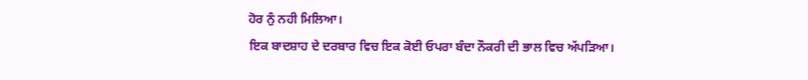ਹੋਰ ਨੁੰ ਨਹੀ ਮਿਲਿਆ।
ਇਕ ਬਾਦਸ਼ਾਹ ਦੇ ਦਰਬਾਰ ਵਿਚ ਇਕ ਕੋਈ ਓਪਰਾ ਬੰਦਾ ਨੌਕਰੀ ਦੀ ਭਾਲ ਵਿਚ ਅੱਪੜਿਆ।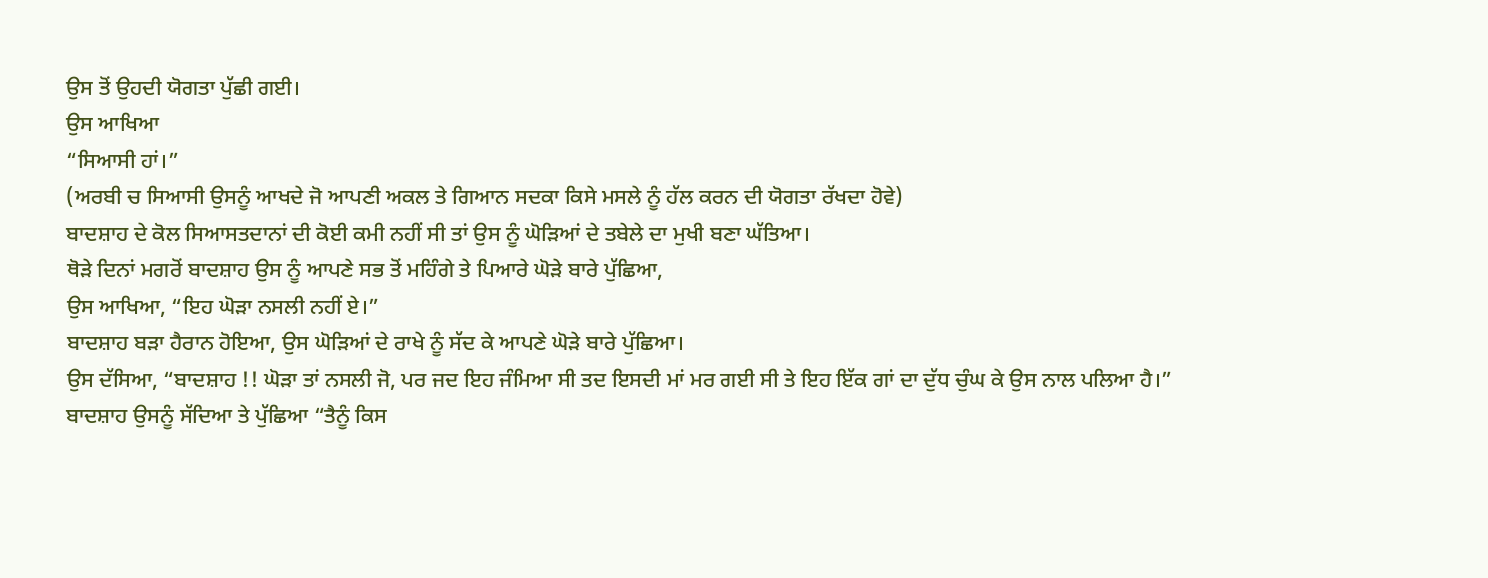ਉਸ ਤੋਂ ਉਹਦੀ ਯੋਗਤਾ ਪੁੱਛੀ ਗਈ।
ਉਸ ਆਖਿਆ
“ਸਿਆਸੀ ਹਾਂ।”
(ਅਰਬੀ ਚ ਸਿਆਸੀ ਉਸਨੂੰ ਆਖਦੇ ਜੋ ਆਪਣੀ ਅਕਲ ਤੇ ਗਿਆਨ ਸਦਕਾ ਕਿਸੇ ਮਸਲੇ ਨੂੰ ਹੱਲ ਕਰਨ ਦੀ ਯੋਗਤਾ ਰੱਖਦਾ ਹੋਵੇ)
ਬਾਦਸ਼ਾਹ ਦੇ ਕੋਲ ਸਿਆਸਤਦਾਨਾਂ ਦੀ ਕੋਈ ਕਮੀ ਨਹੀਂ ਸੀ ਤਾਂ ਉਸ ਨੂੰ ਘੋੜਿਆਂ ਦੇ ਤਬੇਲੇ ਦਾ ਮੁਖੀ ਬਣਾ ਘੱਤਿਆ।
ਥੋੜੇ ਦਿਨਾਂ ਮਗਰੋਂ ਬਾਦਸ਼ਾਹ ਉਸ ਨੂੰ ਆਪਣੇ ਸਭ ਤੋਂ ਮਹਿੰਗੇ ਤੇ ਪਿਆਰੇ ਘੋੜੇ ਬਾਰੇ ਪੁੱਛਿਆ,
ਉਸ ਆਖਿਆ, “ਇਹ ਘੋੜਾ ਨਸਲੀ ਨਹੀਂ ਏ।”
ਬਾਦਸ਼ਾਹ ਬੜਾ ਹੈਰਾਨ ਹੋਇਆ, ਉਸ ਘੋੜਿਆਂ ਦੇ ਰਾਖੇ ਨੂੰ ਸੱਦ ਕੇ ਆਪਣੇ ਘੋੜੇ ਬਾਰੇ ਪੁੱਛਿਆ।
ਉਸ ਦੱਸਿਆ, “ਬਾਦਸ਼ਾਹ !! ਘੋੜਾ ਤਾਂ ਨਸਲੀ ਜੋ, ਪਰ ਜਦ ਇਹ ਜੰਮਿਆ ਸੀ ਤਦ ਇਸਦੀ ਮਾਂ ਮਰ ਗਈ ਸੀ ਤੇ ਇਹ ਇੱਕ ਗਾਂ ਦਾ ਦੁੱਧ ਚੁੰਘ ਕੇ ਉਸ ਨਾਲ ਪਲਿਆ ਹੈ।”
ਬਾਦਸ਼ਾਹ ਉਸਨੂੰ ਸੱਦਿਆ ਤੇ ਪੁੱਛਿਆ “ਤੈਨੂੰ ਕਿਸ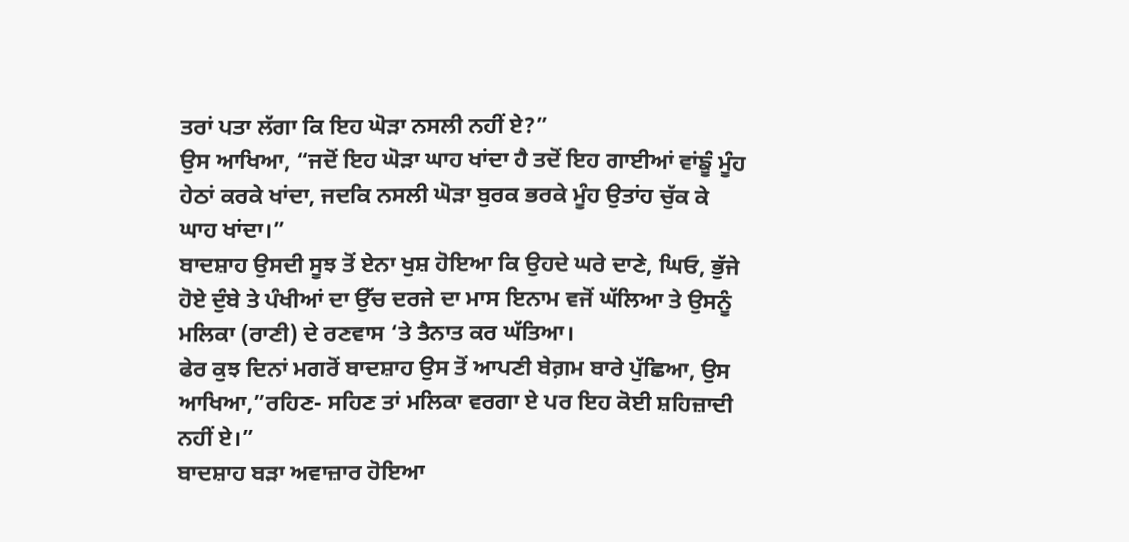ਤਰਾਂ ਪਤਾ ਲੱਗਾ ਕਿ ਇਹ ਘੋੜਾ ਨਸਲੀ ਨਹੀਂ ਏ?”
ਉਸ ਆਖਿਆ, “ਜਦੋਂ ਇਹ ਘੋੜਾ ਘਾਹ ਖਾਂਦਾ ਹੈ ਤਦੋਂ ਇਹ ਗਾਈਆਂ ਵਾਂਙੂੰ ਮੂੰਹ ਹੇਠਾਂ ਕਰਕੇ ਖਾਂਦਾ, ਜਦਕਿ ਨਸਲੀ ਘੋੜਾ ਬੁਰਕ ਭਰਕੇ ਮੂੰਹ ਉਤਾਂਹ ਚੁੱਕ ਕੇ ਘਾਹ ਖਾਂਦਾ।”
ਬਾਦਸ਼ਾਹ ਉਸਦੀ ਸੂਝ ਤੋਂ ਏਨਾ ਖੁਸ਼ ਹੋਇਆ ਕਿ ਉਹਦੇ ਘਰੇ ਦਾਣੇ, ਘਿਓ, ਭੁੱਜੇ ਹੋਏ ਦੁੰਬੇ ਤੇ ਪੰਖੀਆਂ ਦਾ ਉੱਚ ਦਰਜੇ ਦਾ ਮਾਸ ਇਨਾਮ ਵਜੋਂ ਘੱਲਿਆ ਤੇ ਉਸਨੂੰ ਮਲਿਕਾ (ਰਾਣੀ) ਦੇ ਰਣਵਾਸ ‘ਤੇ ਤੈਨਾਤ ਕਰ ਘੱਤਿਆ।
ਫੇਰ ਕੁਝ ਦਿਨਾਂ ਮਗਰੋਂ ਬਾਦਸ਼ਾਹ ਉਸ ਤੋਂ ਆਪਣੀ ਬੇਗ਼ਮ ਬਾਰੇ ਪੁੱਛਿਆ, ਉਸ ਆਖਿਆ,”ਰਹਿਣ- ਸਹਿਣ ਤਾਂ ਮਲਿਕਾ ਵਰਗਾ ਏ ਪਰ ਇਹ ਕੋਈ ਸ਼ਹਿਜ਼ਾਦੀ ਨਹੀਂ ਏ।”
ਬਾਦਸ਼ਾਹ ਬੜਾ ਅਵਾਜ਼ਾਰ ਹੋਇਆ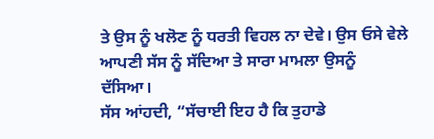ਤੇ ਉਸ ਨੂੰ ਖਲੋਣ ਨੂੰ ਧਰਤੀ ਵਿਹਲ ਨਾ ਦੇਵੇ। ਉਸ ਓਸੇ ਵੇਲੇ ਆਪਣੀ ਸੱਸ ਨੂੰ ਸੱਦਿਆ ਤੇ ਸਾਰਾ ਮਾਮਲਾ ਉਸਨੂੰ ਦੱਸਿਆ।
ਸੱਸ ਆਂਹਦੀ, “ਸੱਚਾਈ ਇਹ ਹੈ ਕਿ ਤੁਹਾਡੇ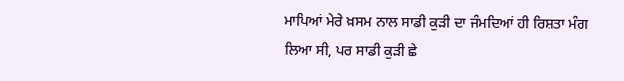ਮਾਪਿਆਂ ਮੇਰੇ ਖ਼ਸਮ ਨਾਲ ਸਾਡੀ ਕੁੜੀ ਦਾ ਜੰਮਦਿਆਂ ਹੀ ਰਿਸ਼ਤਾ ਮੰਗ ਲਿਆ ਸੀ, ਪਰ ਸਾਡੀ ਕੁੜੀ ਛੇ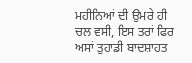ਮਹੀਨਿਆਂ ਦੀ ਉਮਰੇ ਹੀ ਚਲ ਵਸੀ, ਇਸ ਤਰਾਂ ਫਿਰ ਅਸਾਂ ਤੁਹਾਡੀ ਬਾਦਸ਼ਾਹਤ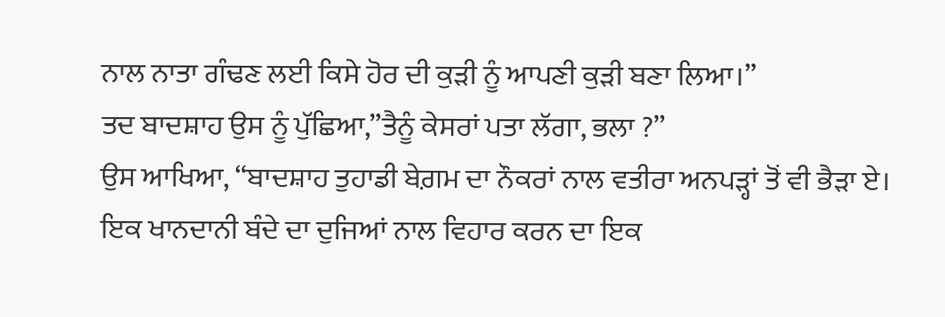ਨਾਲ ਨਾਤਾ ਗੰਢਣ ਲਈ ਕਿਸੇ ਹੋਰ ਦੀ ਕੁੜੀ ਨੂੰ ਆਪਣੀ ਕੁੜੀ ਬਣਾ ਲਿਆ।”
ਤਦ ਬਾਦਸ਼ਾਹ ਉਸ ਨੂੰ ਪੁੱਛਿਆ,”ਤੈਨੂੰ ਕੇਸਰਾਂ ਪਤਾ ਲੱਗਾ, ਭਲਾ ?”
ਉਸ ਆਖਿਆ, “ਬਾਦਸ਼ਾਹ ਤੁਹਾਡੀ ਬੇਗ਼ਮ ਦਾ ਨੌਕਰਾਂ ਨਾਲ ਵਤੀਰਾ ਅਨਪੜ੍ਹਾਂ ਤੋਂ ਵੀ ਭੈੜਾ ਏ। ਇਕ ਖਾਨਦਾਨੀ ਬੰਦੇ ਦਾ ਦੁਜਿਆਂ ਨਾਲ ਵਿਹਾਰ ਕਰਨ ਦਾ ਇਕ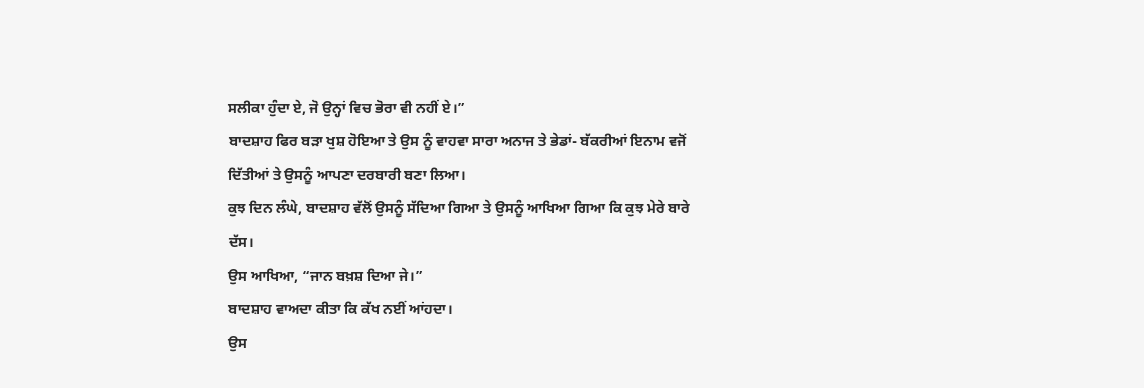ਸਲੀਕਾ ਹੁੰਦਾ ਏ, ਜੋ ਉਨ੍ਹਾਂ ਵਿਚ ਭੋਰਾ ਵੀ ਨਹੀਂ ਏ।”
ਬਾਦਸ਼ਾਹ ਫਿਰ ਬੜਾ ਖੁਸ਼ ਹੋਇਆ ਤੇ ਉਸ ਨੂੰ ਵਾਹਵਾ ਸਾਰਾ ਅਨਾਜ ਤੇ ਭੇਡਾਂ- ਬੱਕਰੀਆਂ ਇਨਾਮ ਵਜੋਂ ਦਿੱਤੀਆਂ ਤੇ ਉਸਨੂੰ ਆਪਣਾ ਦਰਬਾਰੀ ਬਣਾ ਲਿਆ।
ਕੁਝ ਦਿਨ ਲੰਘੇ, ਬਾਦਸ਼ਾਹ ਵੱਲੋਂ ਉਸਨੂੰ ਸੱਦਿਆ ਗਿਆ ਤੇ ਉਸਨੂੰ ਆਖਿਆ ਗਿਆ ਕਿ ਕੁਝ ਮੇਰੇ ਬਾਰੇ ਦੱਸ।
ਉਸ ਆਖਿਆ, “ਜਾਨ ਬਖ਼ਸ਼ ਦਿਆ ਜੇ।”
ਬਾਦਸ਼ਾਹ ਵਾਅਦਾ ਕੀਤਾ ਕਿ ਕੱਖ ਨਈਂ ਆਂਹਦਾ।
ਉਸ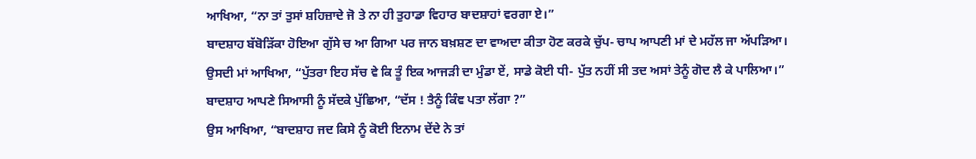ਆਖਿਆ, “ਨਾ ਤਾਂ ਤੁਸਾਂ ਸ਼ਹਿਜ਼ਾਦੇ ਜੋ ਤੇ ਨਾ ਹੀ ਤੁਹਾਡਾ ਵਿਹਾਰ ਬਾਦਸ਼ਾਹਾਂ ਵਰਗਾ ਏ।”
ਬਾਦਸ਼ਾਹ ਬੱਬੋੜਿੱਕਾ ਹੋਇਆ ਗੁੱਸੇ ਚ ਆ ਗਿਆ ਪਰ ਜਾਨ ਬਖ਼ਸ਼ਣ ਦਾ ਵਾਅਦਾ ਕੀਤਾ ਹੋਣ ਕਰਕੇ ਚੁੱਪ- ਚਾਪ ਆਪਣੀ ਮਾਂ ਦੇ ਮਹੱਲ ਜਾ ਅੱਪੜਿਆ।
ਉਸਦੀ ਮਾਂ ਆਖਿਆ, “ਪੁੱਤਰਾ ਇਹ ਸੱਚ ਵੇ ਕਿ ਤੂੰ ਇਕ ਆਜੜੀ ਦਾ ਮੁੰਡਾ ਏਂ, ਸਾਡੇ ਕੋਈ ਧੀ- ਪੁੱਤ ਨਹੀਂ ਸੀ ਤਦ ਅਸਾਂ ਤੇਨੂੰ ਗੋਦ ਲੈ ਕੇ ਪਾਲਿਆ।”
ਬਾਦਸ਼ਾਹ ਆਪਣੇ ਸਿਆਸੀ ਨੂੰ ਸੱਦਕੇ ਪੁੱਛਿਆ, “ਦੱਸ ! ਤੈਨੂੰ ਕਿੰਞ ਪਤਾ ਲੱਗਾ ?”
ਉਸ ਆਖਿਆ, “ਬਾਦਸ਼ਾਹ ਜਦ ਕਿਸੇ ਨੂੰ ਕੋਈ ਇਨਾਮ ਦੇਂਦੇ ਨੇ ਤਾਂ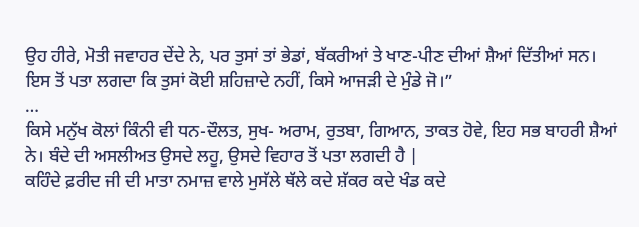ਉਹ ਹੀਰੇ, ਮੋਤੀ ਜਵਾਹਰ ਦੇਂਦੇ ਨੇ, ਪਰ ਤੁਸਾਂ ਤਾਂ ਭੇਡਾਂ, ਬੱਕਰੀਆਂ ਤੇ ਖਾਣ-ਪੀਣ ਦੀਆਂ ਸ਼ੈਆਂ ਦਿੱਤੀਆਂ ਸਨ।
ਇਸ ਤੋਂ ਪਤਾ ਲਗਦਾ ਕਿ ਤੁਸਾਂ ਕੋਈ ਸ਼ਹਿਜ਼ਾਦੇ ਨਹੀਂ, ਕਿਸੇ ਆਜੜੀ ਦੇ ਮੁੰਡੇ ਜੋ।”
…
ਕਿਸੇ ਮਨੁੱਖ ਕੋਲਾਂ ਕਿੰਨੀ ਵੀ ਧਨ-ਦੌਲਤ, ਸੁਖ- ਅਰਾਮ, ਰੁਤਬਾ, ਗਿਆਨ, ਤਾਕਤ ਹੋਵੇ, ਇਹ ਸਭ ਬਾਹਰੀ ਸ਼ੈਆਂ ਨੇ। ਬੰਦੇ ਦੀ ਅਸਲੀਅਤ ਉਸਦੇ ਲਹੂ, ਉਸਦੇ ਵਿਹਾਰ ਤੋਂ ਪਤਾ ਲਗਦੀ ਹੈ |
ਕਹਿੰਦੇ ਫ਼ਰੀਦ ਜੀ ਦੀ ਮਾਤਾ ਨਮਾਜ਼ ਵਾਲੇ ਮੁਸੱਲੇ ਥੱਲੇ ਕਦੇ ਸ਼ੱਕਰ ਕਦੇ ਖੰਡ ਕਦੇ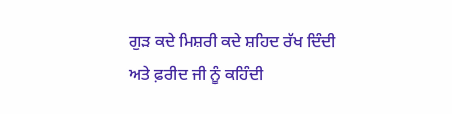ਗੁੜ ਕਦੇ ਮਿਸ਼ਰੀ ਕਦੇ ਸ਼ਹਿਦ ਰੱਖ ਦਿੰਦੀ ਅਤੇ ਫ਼ਰੀਦ ਜੀ ਨੂੰ ਕਹਿੰਦੀ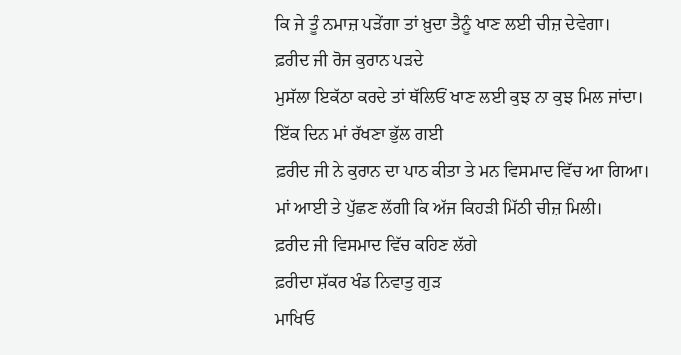ਕਿ ਜੇ ਤੂੰ ਨਮਾਜ਼ ਪੜੇਂਗਾ ਤਾਂ ਖ਼ੁਦਾ ਤੈਨੂੰ ਖਾਣ ਲਈ ਚੀਜ਼ ਦੇਵੇਗਾ।
ਫ਼ਰੀਦ ਜੀ ਰੋਜ ਕੁਰਾਨ ਪੜਦੇ
ਮੁਸੱਲਾ ਇਕੱਠਾ ਕਰਦੇ ਤਾਂ ਥੱਲਿਓਂ ਖਾਣ ਲਈ ਕੁਝ ਨਾ ਕੁਝ ਮਿਲ ਜਾਂਦਾ।
ਇੱਕ ਦਿਨ ਮਾਂ ਰੱਖਣਾ ਭੁੱਲ ਗਈ
ਫ਼ਰੀਦ ਜੀ ਨੇ ਕੁਰਾਨ ਦਾ ਪਾਠ ਕੀਤਾ ਤੇ ਮਨ ਵਿਸਮਾਦ ਵਿੱਚ ਆ ਗਿਆ।
ਮਾਂ ਆਈ ਤੇ ਪੁੱਛਣ ਲੱਗੀ ਕਿ ਅੱਜ ਕਿਹੜੀ ਮਿੱਠੀ ਚੀਜ਼ ਮਿਲੀ।
ਫ਼ਰੀਦ ਜੀ ਵਿਸਮਾਦ ਵਿੱਚ ਕਹਿਣ ਲੱਗੇ
ਫ਼ਰੀਦਾ ਸ਼ੱਕਰ ਖੰਡ ਨਿਵਾਤੁ ਗੁੜ
ਮਾਖਿਓ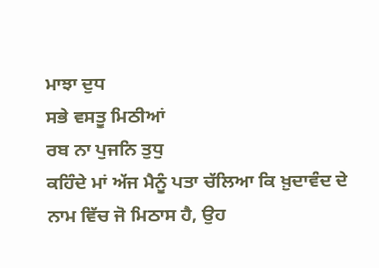ਮਾਝਾ ਦੁਧ
ਸਭੇ ਵਸਤੂ ਮਿਠੀਆਂ
ਰਬ ਨਾ ਪੁਜਨਿ ਤੁਧੁ
ਕਹਿੰਦੇ ਮਾਂ ਅੱਜ ਮੈਨੂੰ ਪਤਾ ਚੱਲਿਆ ਕਿ ਖ਼ੁਦਾਵੰਦ ਦੇ ਨਾਮ ਵਿੱਚ ਜੋ ਮਿਠਾਸ ਹੈ, ਉਹ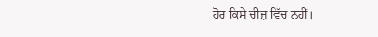ਹੋਰ ਕਿਸੇ ਚੀਜ਼ ਵਿੱਚ ਨਹੀਂ।